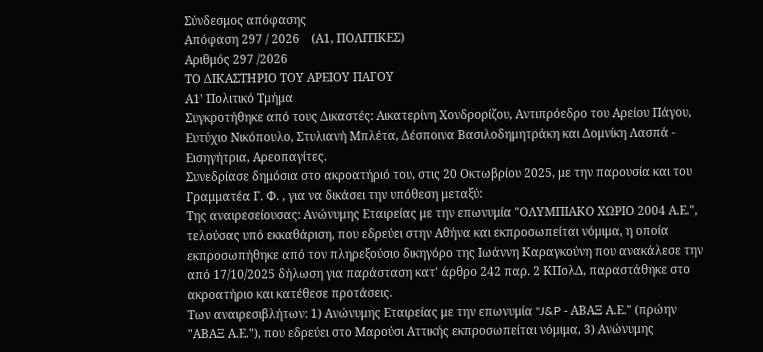Σύνδεσμος απόφασης
Απόφαση 297 / 2026    (Α1, ΠΟΛΙΤΙΚΕΣ)
Αριθμός 297 /2026
ΤΟ ΔΙΚΑΣΤΗΡΙΟ ΤΟΥ ΑΡΕΙΟΥ ΠΑΓΟΥ
Α1' Πολιτικό Τμήμα
Συγκροτήθηκε από τους Δικαστές: Αικατερίνη Χονδρορίζου, Αντιπρόεδρο του Αρείου Πάγου, Ευτύχιο Νικόπουλο, Στυλιανή Μπλέτα, Δέσποινα Βασιλοδημητράκη και Δομνίκη Λασπά - Εισηγήτρια, Αρεοπαγίτες.
Συνεδρίασε δημόσια στο ακροατήριό του, στις 20 Οκτωβρίου 2025, με την παρουσία και του Γραμματέα Γ. Φ. , για να δικάσει την υπόθεση μεταξύ:
Της αναιρεσείουσας: Ανώνυμης Εταιρείας με την επωνυμία "ΟΛΥΜΠΙΑΚΟ ΧΩΡΙΟ 2004 Α.Ε.", τελούσας υπό εκκαθάριση, που εδρεύει στην Αθήνα και εκπροσωπείται νόμιμα, η οποία εκπροσωπήθηκε από τον πληρεξούσιο δικηγόρο της Ιωάννη Καραγκούνη που ανακάλεσε την από 17/10/2025 δήλωση για παράσταση κατ' άρθρο 242 παρ. 2 ΚΠολΔ, παραστάθηκε στο ακροατήριο και κατέθεσε προτάσεις.
Των αναιρεσιβλήτων: 1) Ανώνυμης Εταιρείας με την επωνυμία "J&P - ΑΒΑΞ Α.Ε." (πρώην "ΑΒΑΞ Α.Ε."), που εδρεύει στο Μαρούσι Αττικής εκπροσωπείται νόμιμα, 3) Ανώνυμης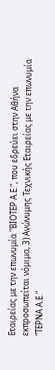Εταιρείας με την επωνυμία "ΒΙΟΤΕΡ Α.Ε.", που εδρεύει στην Αθήνα εκπροσωπείται νόμιμα, 3) Ανώνυμης Τεχνικής Εταιρείας με την επωνυμία "ΤΕΡΝΑ Α.Ε."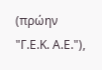(πρώην "Γ.Ε.Κ. Α.Ε."),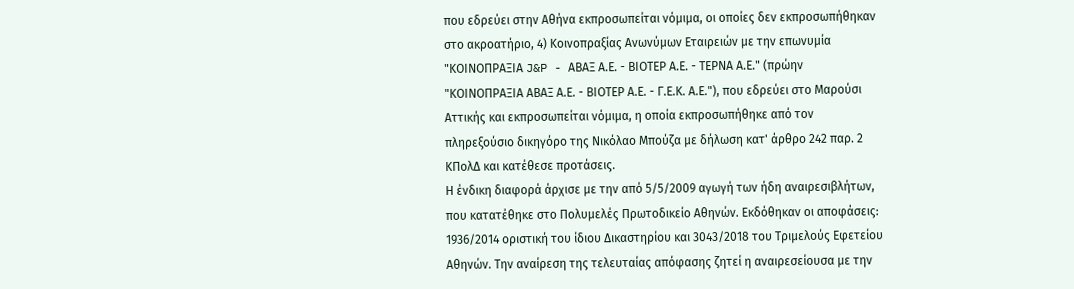που εδρεύει στην Αθήνα εκπροσωπείται νόμιμα, οι οποίες δεν εκπροσωπήθηκαν στο ακροατήριο, 4) Κοινοπραξίας Ανωνύμων Εταιρειών με την επωνυμία "ΚΟΙΝΟΠΡΑΞΙΑ J&P - ΑΒΑΞ Α.Ε. - ΒΙΟΤΕΡ Α.Ε. - ΤΕΡΝΑ Α.Ε." (πρώην "ΚΟΙΝΟΠΡΑΞΙΑ ΑΒΑΞ Α.Ε. - ΒΙΟΤΕΡ Α.Ε. - Γ.Ε.Κ. Α.Ε."), που εδρεύει στο Μαρούσι Αττικής και εκπροσωπείται νόμιμα, η οποία εκπροσωπήθηκε από τον πληρεξούσιο δικηγόρο της Νικόλαο Μπούζα με δήλωση κατ' άρθρο 242 παρ. 2 ΚΠολΔ και κατέθεσε προτάσεις.
Η ένδικη διαφορά άρχισε με την από 5/5/2009 αγωγή των ήδη αναιρεσιβλήτων, που κατατέθηκε στο Πολυμελές Πρωτοδικείο Αθηνών. Εκδόθηκαν οι αποφάσεις: 1936/2014 οριστική του ίδιου Δικαστηρίου και 3043/2018 του Τριμελούς Εφετείου Αθηνών. Την αναίρεση της τελευταίας απόφασης ζητεί η αναιρεσείουσα με την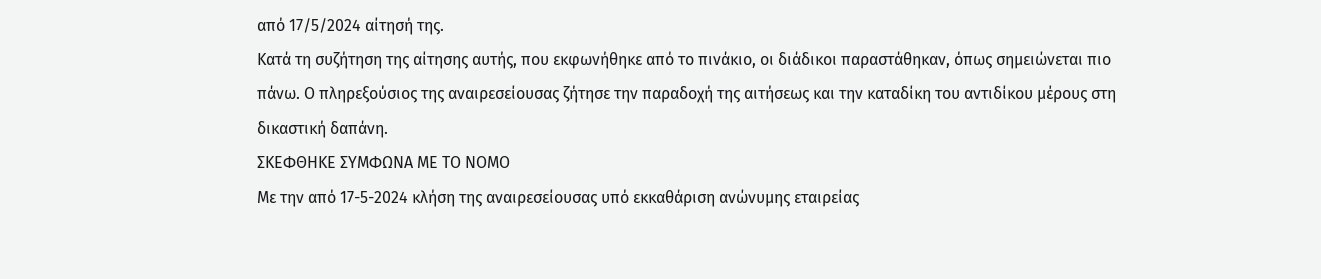από 17/5/2024 αίτησή της.
Κατά τη συζήτηση της αίτησης αυτής, που εκφωνήθηκε από το πινάκιο, οι διάδικοι παραστάθηκαν, όπως σημειώνεται πιο πάνω. Ο πληρεξούσιος της αναιρεσείουσας ζήτησε την παραδοχή της αιτήσεως και την καταδίκη του αντιδίκου μέρους στη δικαστική δαπάνη.
ΣΚΕΦΘΗΚΕ ΣΥΜΦΩΝΑ ΜΕ ΤΟ ΝΟΜΟ
Με την από 17-5-2024 κλήση της αναιρεσείουσας υπό εκκαθάριση ανώνυμης εταιρείας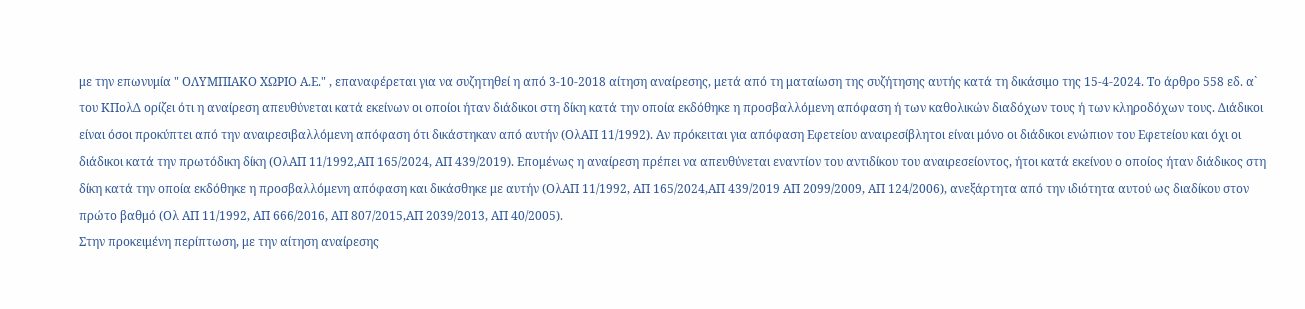με την επωνυμία " ΟΛΥΜΠΙΑΚΟ ΧΩΡΙΟ Α.Ε." , επαναφέρεται για να συζητηθεί η από 3-10-2018 αίτηση αναίρεσης, μετά από τη ματαίωση της συζήτησης αυτής κατά τη δικάσιμο της 15-4-2024. Το άρθρο 558 εδ. α` του ΚΠολΔ ορίζει ότι η αναίρεση απευθύνεται κατά εκείνων οι οποίοι ήταν διάδικοι στη δίκη κατά την οποία εκδόθηκε η προσβαλλόμενη απόφαση ή των καθολικών διαδόχων τους ή των κληροδόχων τους. Διάδικοι είναι όσοι προκύπτει από την αναιρεσιβαλλόμενη απόφαση ότι δικάστηκαν από αυτήν (ΟλΑΠ 11/1992). Αν πρόκειται για απόφαση Εφετείου αναιρεσίβλητοι είναι μόνο οι διάδικοι ενώπιον του Εφετείου και όχι οι διάδικοι κατά την πρωτόδικη δίκη (ΟλΑΠ 11/1992,ΑΠ 165/2024, ΑΠ 439/2019). Επομένως η αναίρεση πρέπει να απευθύνεται εναντίον του αντιδίκου του αναιρεσείοντος, ήτοι κατά εκείνου ο οποίος ήταν διάδικος στη δίκη κατά την οποία εκδόθηκε η προσβαλλόμενη απόφαση και δικάσθηκε με αυτήν (ΟλΑΠ 11/1992, ΑΠ 165/2024,ΑΠ 439/2019 ΑΠ 2099/2009, ΑΠ 124/2006), ανεξάρτητα από την ιδιότητα αυτού ως διαδίκου στον πρώτο βαθμό (Ολ ΑΠ 11/1992, ΑΠ 666/2016, ΑΠ 807/2015,ΑΠ 2039/2013, ΑΠ 40/2005).
Στην προκειμένη περίπτωση, με την αίτηση αναίρεσης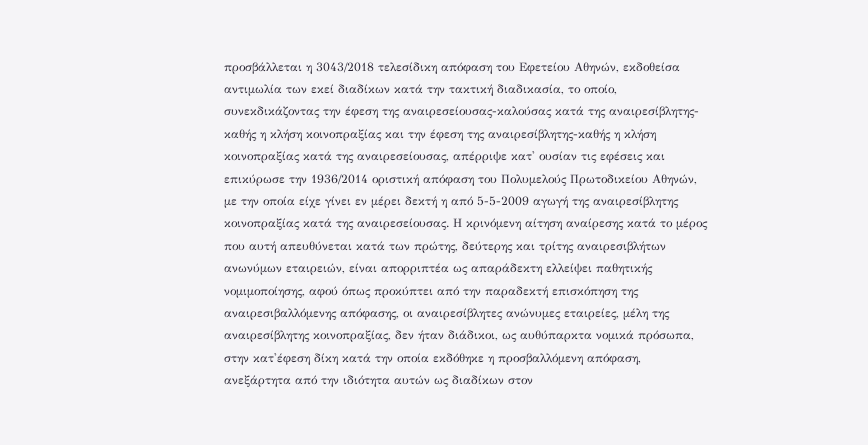προσβάλλεται η 3043/2018 τελεσίδικη απόφαση του Εφετείου Αθηνών, εκδοθείσα αντιμωλία των εκεί διαδίκων κατά την τακτική διαδικασία, το οποίο, συνεκδικάζοντας την έφεση της αναιρεσείουσας-καλούσας κατά της αναιρεσίβλητης-καθής η κλήση κοινοπραξίας και την έφεση της αναιρεσίβλητης-καθής η κλήση κοινοπραξίας κατά της αναιρεσείουσας, απέρριψε κατ' ουσίαν τις εφέσεις και επικύρωσε την 1936/2014 οριστική απόφαση του Πολυμελούς Πρωτοδικείου Αθηνών, με την οποία είχε γίνει εν μέρει δεκτή η από 5-5-2009 αγωγή της αναιρεσίβλητης κοινοπραξίας κατά της αναιρεσείουσας. Η κρινόμενη αίτηση αναίρεσης κατά το μέρος που αυτή απευθύνεται κατά των πρώτης, δεύτερης και τρίτης αναιρεσιβλήτων ανωνύμων εταιρειών, είναι απορριπτέα ως απαράδεκτη ελλείψει παθητικής νομιμοποίησης, αφού όπως προκύπτει από την παραδεκτή επισκόπηση της αναιρεσιβαλλόμενης απόφασης, οι αναιρεσίβλητες ανώνυμες εταιρείες, μέλη της αναιρεσίβλητης κοινοπραξίας, δεν ήταν διάδικοι, ως αυθύπαρκτα νομικά πρόσωπα, στην κατ'έφεση δίκη κατά την οποία εκδόθηκε η προσβαλλόμενη απόφαση, ανεξάρτητα από την ιδιότητα αυτών ως διαδίκων στον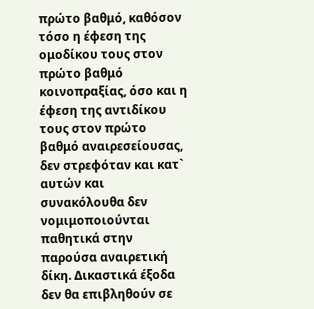πρώτο βαθμό, καθόσον τόσο η έφεση της ομοδίκου τους στον πρώτο βαθμό κοινοπραξίας, όσο και η έφεση της αντιδίκου τους στον πρώτο βαθμό αναιρεσείουσας, δεν στρεφόταν και κατ` αυτών και συνακόλουθα δεν νομιμοποιούνται παθητικά στην παρούσα αναιρετική δίκη. Δικαστικά έξοδα δεν θα επιβληθούν σε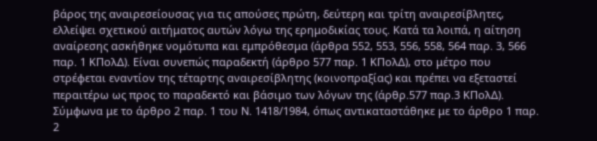βάρος της αναιρεσείουσας για τις απούσες πρώτη, δεύτερη και τρίτη αναιρεσίβλητες, ελλείψει σχετικού αιτήματος αυτών λόγω της ερημοδικίας τους. Κατά τα λοιπά, η αίτηση αναίρεσης ασκήθηκε νομότυπα και εμπρόθεσμα (άρθρα 552, 553, 556, 558, 564 παρ. 3, 566 παρ. 1 ΚΠολΔ). Είναι συνεπώς παραδεκτή (άρθρο 577 παρ. 1 ΚΠολΔ), στο μέτρο που στρέφεται εναντίον της τέταρτης αναιρεσίβλητης (κοινοπραξίας) και πρέπει να εξεταστεί περαιτέρω ως προς το παραδεκτό και βάσιμο των λόγων της (άρθρ.577 παρ.3 ΚΠολΔ).
Σύμφωνα με το άρθρο 2 παρ. 1 του Ν. 1418/1984, όπως αντικαταστάθηκε με το άρθρο 1 παρ. 2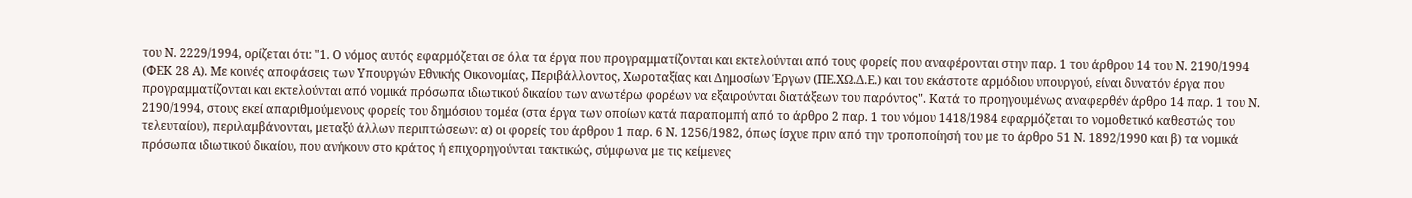του Ν. 2229/1994, ορίζεται ότι: "1. Ο νόμος αυτός εφαρμόζεται σε όλα τα έργα που προγραμματίζονται και εκτελούνται από τους φορείς που αναφέρονται στην παρ. 1 του άρθρου 14 του Ν. 2190/1994 (ΦΕΚ 28 Α). Με κοινές αποφάσεις των Υπουργών Εθνικής Οικονομίας, Περιβάλλοντος, Χωροταξίας και Δημοσίων Έργων (ΠΕ.ΧΩ.Δ.Ε.) και του εκάστοτε αρμόδιου υπουργού, είναι δυνατόν έργα που προγραμματίζονται και εκτελούνται από νομικά πρόσωπα ιδιωτικού δικαίου των ανωτέρω φορέων να εξαιρούνται διατάξεων του παρόντος". Κατά το προηγουμένως αναφερθέν άρθρο 14 παρ. 1 του Ν. 2190/1994, στους εκεί απαριθμούμενους φορείς του δημόσιου τομέα (στα έργα των οποίων κατά παραπομπή από το άρθρο 2 παρ. 1 του νόμου 1418/1984 εφαρμόζεται το νομοθετικό καθεστώς του τελευταίου), περιλαμβάνονται, μεταξύ άλλων περιπτώσεων: α) οι φορείς του άρθρου 1 παρ. 6 Ν. 1256/1982, όπως ίσχυε πριν από την τροποποίησή του με το άρθρο 51 Ν. 1892/1990 και β) τα νομικά πρόσωπα ιδιωτικού δικαίου, που ανήκουν στο κράτος ή επιχορηγούνται τακτικώς, σύμφωνα με τις κείμενες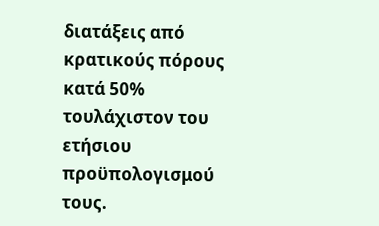διατάξεις από κρατικούς πόρους κατά 50% τουλάχιστον του ετήσιου προϋπολογισμού τους.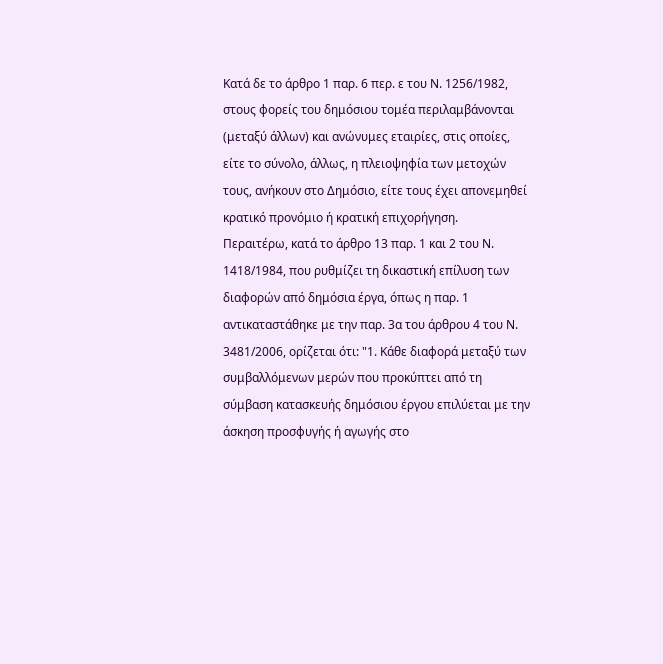Κατά δε το άρθρο 1 παρ. 6 περ. ε του Ν. 1256/1982, στους φορείς του δημόσιου τομέα περιλαμβάνονται (μεταξύ άλλων) και ανώνυμες εταιρίες, στις οποίες, είτε το σύνολο, άλλως, η πλειοψηφία των μετοχών τους, ανήκουν στο Δημόσιο, είτε τους έχει απονεμηθεί κρατικό προνόμιο ή κρατική επιχορήγηση.
Περαιτέρω, κατά το άρθρο 13 παρ. 1 και 2 του Ν. 1418/1984, που ρυθμίζει τη δικαστική επίλυση των διαφορών από δημόσια έργα, όπως η παρ. 1 αντικαταστάθηκε με την παρ. 3α του άρθρου 4 του Ν. 3481/2006, ορίζεται ότι: "1. Κάθε διαφορά μεταξύ των συμβαλλόμενων μερών που προκύπτει από τη σύμβαση κατασκευής δημόσιου έργου επιλύεται με την άσκηση προσφυγής ή αγωγής στο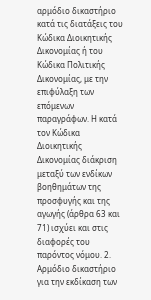αρμόδιο δικαστήριο κατά τις διατάξεις του Κώδικα Διοικητικής Δικονομίας ή του Κώδικα Πολιτικής Δικονομίας, με την επιφύλαξη των επόμενων παραγράφων. Η κατά τον Κώδικα Διοικητικής Δικονομίας διάκριση μεταξύ των ενδίκων βοηθημάτων της προσφυγής και της αγωγής (άρθρα 63 και 71) ισχύει και στις διαφορές του παρόντος νόμου. 2. Αρμόδιο δικαστήριο για την εκδίκαση των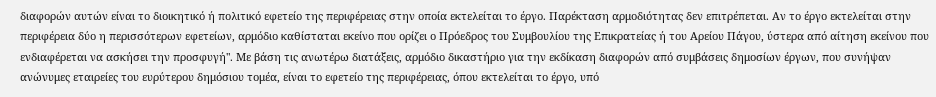διαφορών αυτών είναι το διοικητικό ή πολιτικό εφετείο της περιφέρειας στην οποία εκτελείται το έργο. Παρέκταση αρμοδιότητας δεν επιτρέπεται. Αν το έργο εκτελείται στην περιφέρεια δύο η περισσότερων εφετείων, αρμόδιο καθίσταται εκείνο που ορίζει ο Πρόεδρος του Συμβουλίου της Επικρατείας ή του Αρείου Πάγου, ύστερα από αίτηση εκείνου που ενδιαφέρεται να ασκήσει την προσφυγή". Με βάση τις ανωτέρω διατάξεις, αρμόδιο δικαστήριο για την εκδίκαση διαφορών από συμβάσεις δημοσίων έργων, που συνήψαν ανώνυμες εταιρείες του ευρύτερου δημόσιου τομέα, είναι το εφετείο της περιφέρειας, όπου εκτελείται το έργο, υπό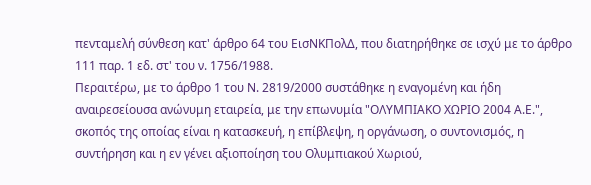πενταμελή σύνθεση κατ' άρθρο 64 του ΕισΝΚΠολΔ, που διατηρήθηκε σε ισχύ με το άρθρο 111 παρ. 1 εδ. στ' του ν. 1756/1988.
Περαιτέρω, με το άρθρο 1 του Ν. 2819/2000 συστάθηκε η εναγομένη και ήδη αναιρεσείουσα ανώνυμη εταιρεία, με την επωνυμία "ΟΛΥΜΠΙΑΚΟ ΧΩΡΙΟ 2004 Α.Ε.", σκοπός της οποίας είναι η κατασκευή, η επίβλεψη, η οργάνωση, ο συντονισμός, η συντήρηση και η εν γένει αξιοποίηση του Ολυμπιακού Χωριού,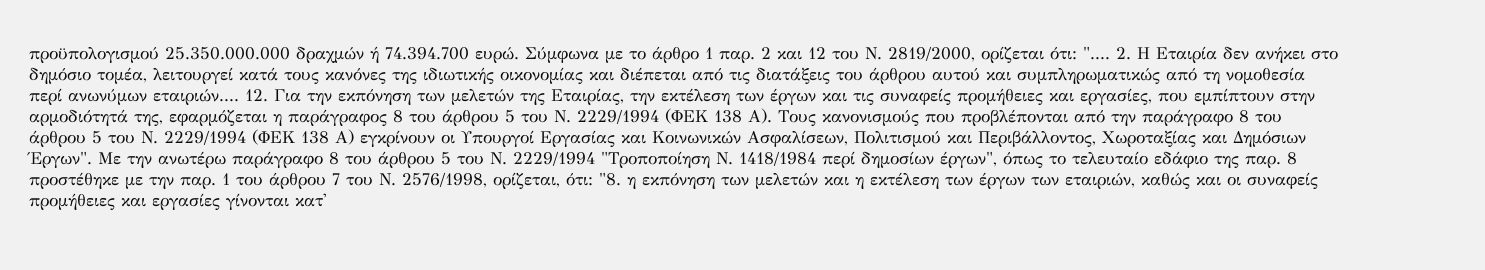προϋπολογισμού 25.350.000.000 δραχμών ή 74.394.700 ευρώ. Σύμφωνα με το άρθρο 1 παρ. 2 και 12 του Ν. 2819/2000, ορίζεται ότι: ".... 2. Η Εταιρία δεν ανήκει στο δημόσιο τομέα, λειτουργεί κατά τους κανόνες της ιδιωτικής οικονομίας και διέπεται από τις διατάξεις του άρθρου αυτού και συμπληρωματικώς από τη νομοθεσία περί ανωνύμων εταιριών.... 12. Για την εκπόνηση των μελετών της Εταιρίας, την εκτέλεση των έργων και τις συναφείς προμήθειες και εργασίες, που εμπίπτουν στην αρμοδιότητά της, εφαρμόζεται η παράγραφος 8 του άρθρου 5 του Ν. 2229/1994 (ΦΕΚ 138 Α). Τους κανονισμούς που προβλέπονται από την παράγραφο 8 του άρθρου 5 του Ν. 2229/1994 (ΦΕΚ 138 Α) εγκρίνουν οι Υπουργοί Εργασίας και Κοινωνικών Ασφαλίσεων, Πολιτισμού και Περιβάλλοντος, Χωροταξίας και Δημόσιων Έργων". Με την ανωτέρω παράγραφο 8 του άρθρου 5 του Ν. 2229/1994 "Τροποποίηση Ν. 1418/1984 περί δημοσίων έργων", όπως το τελευταίο εδάφιο της παρ. 8 προστέθηκε με την παρ. 1 του άρθρου 7 του Ν. 2576/1998, ορίζεται, ότι: "8. η εκπόνηση των μελετών και η εκτέλεση των έργων των εταιριών, καθώς και οι συναφείς προμήθειες και εργασίες γίνονται κατ'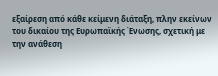εξαίρεση από κάθε κείμενη διάταξη, πλην εκείνων του δικαίου της Ευρωπαϊκής Ένωσης, σχετική με την ανάθεση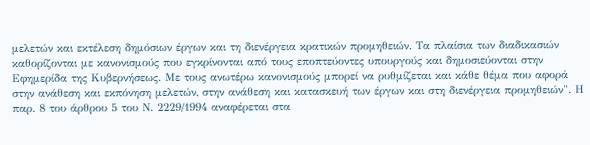μελετών και εκτέλεση δημόσιων έργων και τη διενέργεια κρατικών προμηθειών. Τα πλαίσια των διαδικασιών καθορίζονται με κανονισμούς που εγκρίνονται από τους εποπτεύοντες υπουργούς και δημοσιεύονται στην Εφημερίδα της Κυβερνήσεως. Με τους ανωτέρω κανονισμούς μπορεί να ρυθμίζεται και κάθε θέμα που αφορά στην ανάθεση και εκπόνηση μελετών, στην ανάθεση και κατασκευή των έργων και στη διενέργεια προμηθειών". Η παρ. 8 του άρθρου 5 του Ν. 2229/1994 αναφέρεται στα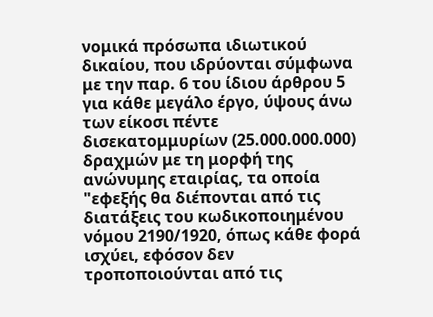νομικά πρόσωπα ιδιωτικού δικαίου, που ιδρύονται σύμφωνα με την παρ. 6 του ίδιου άρθρου 5 για κάθε μεγάλο έργο, ύψους άνω των είκοσι πέντε δισεκατομμυρίων (25.000.000.000) δραχμών με τη μορφή της ανώνυμης εταιρίας, τα οποία "εφεξής θα διέπονται από τις διατάξεις του κωδικοποιημένου νόμου 2190/1920, όπως κάθε φορά ισχύει, εφόσον δεν τροποποιούνται από τις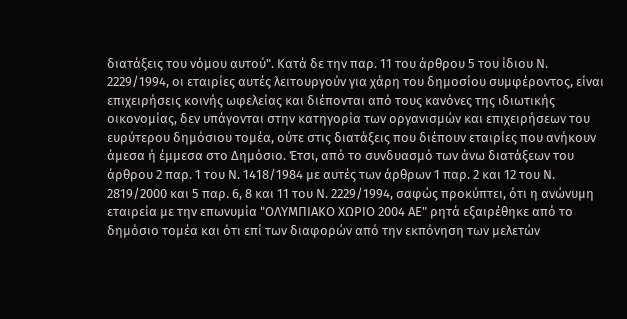διατάξεις του νόμου αυτού". Κατά δε την παρ. 11 του άρθρου 5 του ίδιου Ν. 2229/1994, οι εταιρίες αυτές λειτουργούν για χάρη του δημοσίου συμφέροντος, είναι επιχειρήσεις κοινής ωφελείας και διέπονται από τους κανόνες της ιδιωτικής οικονομίας, δεν υπάγονται στην κατηγορία των οργανισμών και επιχειρήσεων του ευρύτερου δημόσιου τομέα, ούτε στις διατάξεις που διέπουν εταιρίες που ανήκουν άμεσα ή έμμεσα στο Δημόσιο. Έτσι, από το συνδυασμό των άνω διατάξεων του άρθρου 2 παρ. 1 του Ν. 1418/1984 με αυτές των άρθρων 1 παρ. 2 και 12 του Ν. 2819/2000 και 5 παρ. 6, 8 και 11 του Ν. 2229/1994, σαφώς προκύπτει, ότι η ανώνυμη εταιρεία με την επωνυμία "ΟΛΥΜΠΙΑΚΟ ΧΩΡΙΟ 2004 ΑΕ" ρητά εξαιρέθηκε από το δημόσιο τομέα και ότι επί των διαφορών από την εκπόνηση των μελετών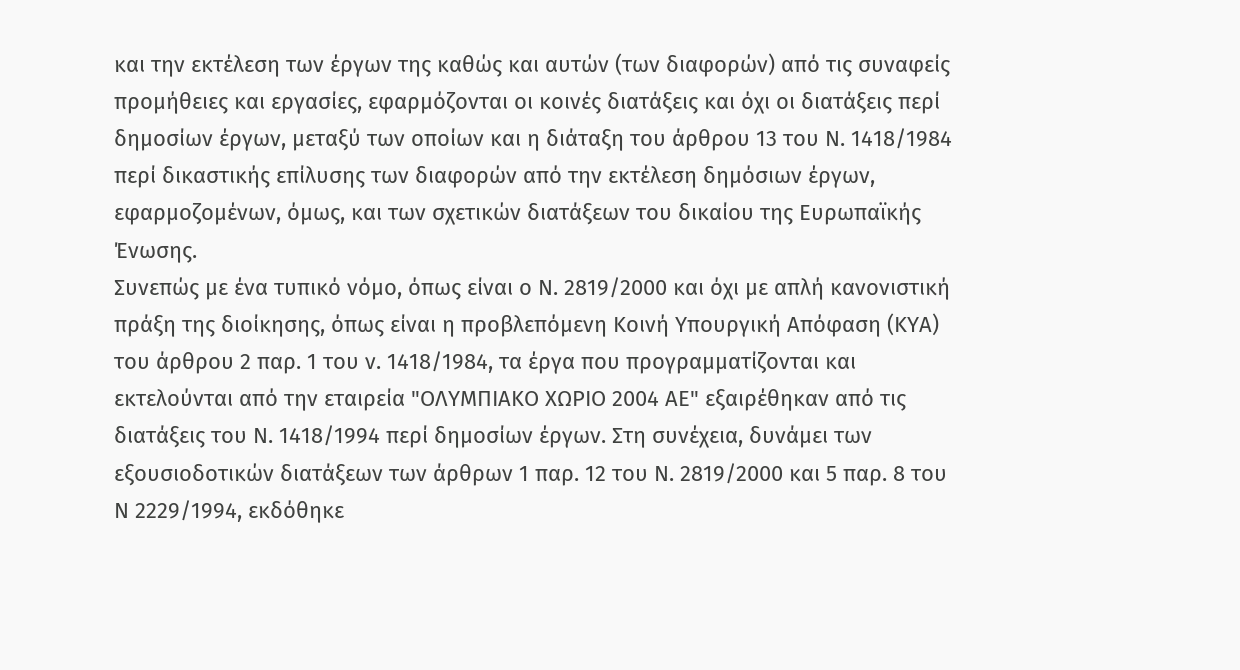και την εκτέλεση των έργων της καθώς και αυτών (των διαφορών) από τις συναφείς προμήθειες και εργασίες, εφαρμόζονται οι κοινές διατάξεις και όχι οι διατάξεις περί δημοσίων έργων, μεταξύ των οποίων και η διάταξη του άρθρου 13 του Ν. 1418/1984 περί δικαστικής επίλυσης των διαφορών από την εκτέλεση δημόσιων έργων, εφαρμοζομένων, όμως, και των σχετικών διατάξεων του δικαίου της Ευρωπαϊκής Ένωσης.
Συνεπώς με ένα τυπικό νόμο, όπως είναι ο Ν. 2819/2000 και όχι με απλή κανονιστική πράξη της διοίκησης, όπως είναι η προβλεπόμενη Κοινή Υπουργική Απόφαση (ΚΥΑ) του άρθρου 2 παρ. 1 του ν. 1418/1984, τα έργα που προγραμματίζονται και εκτελούνται από την εταιρεία "ΟΛΥΜΠΙΑΚΟ ΧΩΡΙΟ 2004 ΑΕ" εξαιρέθηκαν από τις διατάξεις του Ν. 1418/1994 περί δημοσίων έργων. Στη συνέχεια, δυνάμει των εξουσιοδοτικών διατάξεων των άρθρων 1 παρ. 12 του Ν. 2819/2000 και 5 παρ. 8 του Ν 2229/1994, εκδόθηκε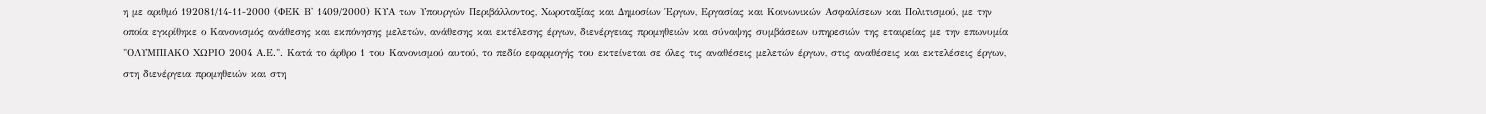η με αριθμό 192081/14-11-2000 (ΦΕΚ Β' 1409/2000) ΚΥΑ των Υπουργών Περιβάλλοντος, Χωροταξίας και Δημοσίων Έργων, Εργασίας και Κοινωνικών Ασφαλίσεων και Πολιτισμού, με την οποία εγκρίθηκε ο Κανονισμός ανάθεσης και εκπόνησης μελετών, ανάθεσης και εκτέλεσης έργων, διενέργειας προμηθειών και σύναψης συμβάσεων υπηρεσιών της εταιρείας με την επωνυμία "ΟΛΥΜΠΙΑΚΟ ΧΩΡΙΟ 2004 Α.Ε.". Κατά το άρθρο 1 του Κανονισμού αυτού, το πεδίο εφαρμογής του εκτείνεται σε όλες τις αναθέσεις μελετών έργων, στις αναθέσεις και εκτελέσεις έργων, στη διενέργεια προμηθειών και στη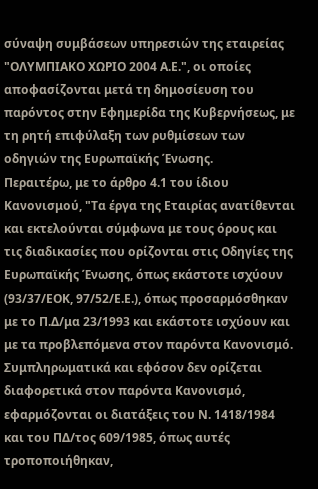σύναψη συμβάσεων υπηρεσιών της εταιρείας "ΟΛΥΜΠΙΑΚΟ ΧΩΡΙΟ 2004 Α.Ε.", οι οποίες αποφασίζονται μετά τη δημοσίευση του παρόντος στην Εφημερίδα της Κυβερνήσεως, με τη ρητή επιφύλαξη των ρυθμίσεων των οδηγιών της Ευρωπαϊκής Ένωσης.
Περαιτέρω, με το άρθρο 4.1 του ίδιου Κανονισμού, "Τα έργα της Εταιρίας ανατίθενται και εκτελούνται σύμφωνα με τους όρους και τις διαδικασίες που ορίζονται στις Οδηγίες της Ευρωπαϊκής Ένωσης, όπως εκάστοτε ισχύουν (93/37/ΕΟΚ, 97/52/Ε.Ε.), όπως προσαρμόσθηκαν με το Π.Δ/μα 23/1993 και εκάστοτε ισχύουν και με τα προβλεπόμενα στον παρόντα Κανονισμό. Συμπληρωματικά και εφόσον δεν ορίζεται διαφορετικά στον παρόντα Κανονισμό, εφαρμόζονται οι διατάξεις του Ν. 1418/1984 και του ΠΔ/τος 609/1985, όπως αυτές τροποποιήθηκαν,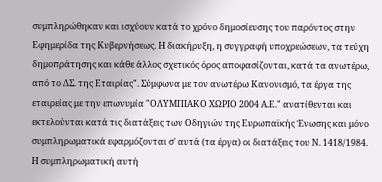συμπληρώθηκαν και ισχύουν κατά το χρόνο δημοσίευσης του παρόντος στην Εφημερίδα της Κυβερνήσεως. Η διακήρυξη, η συγγραφή υποχρεώσεων, τα τεύχη δημοπράτησης και κάθε άλλος σχετικός όρος αποφασίζονται, κατά τα ανωτέρω, από το ΔΣ. της Εταιρίας". Σύμφωνα με τον ανωτέρω Κανονισμό, τα έργα της εταιρείας με την επωνυμία "ΟΛΥΜΠΙΑΚΟ ΧΩΡΙΟ 2004 Α.Ε." ανατίθενται και εκτελούνται κατά τις διατάξεις των Οδηγιών της Ευρωπαϊκής Ένωσης και μόνο συμπληρωματικά εφαρμόζονται σ' αυτά (τα έργα) οι διατάξεις του Ν. 1418/1984. Η συμπληρωματική αυτή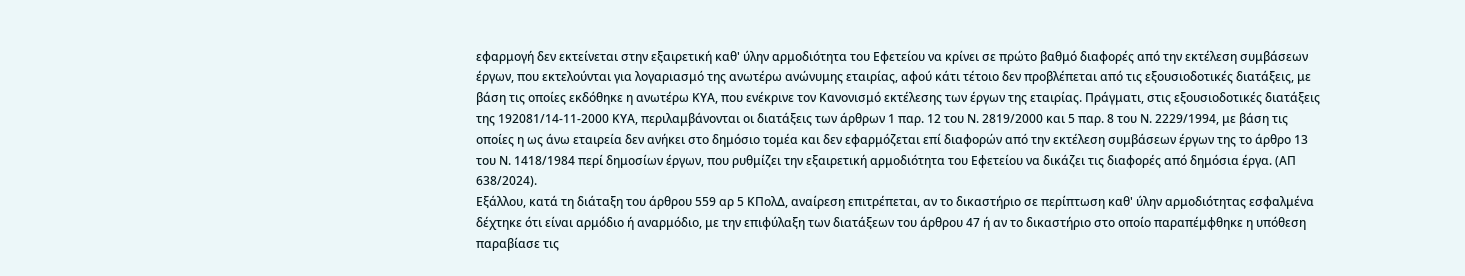εφαρμογή δεν εκτείνεται στην εξαιρετική καθ' ύλην αρμοδιότητα του Εφετείου να κρίνει σε πρώτο βαθμό διαφορές από την εκτέλεση συμβάσεων έργων, που εκτελούνται για λογαριασμό της ανωτέρω ανώνυμης εταιρίας, αφού κάτι τέτοιο δεν προβλέπεται από τις εξουσιοδοτικές διατάξεις, με βάση τις οποίες εκδόθηκε η ανωτέρω ΚΥΑ, που ενέκρινε τον Κανονισμό εκτέλεσης των έργων της εταιρίας. Πράγματι, στις εξουσιοδοτικές διατάξεις της 192081/14-11-2000 ΚΥΑ, περιλαμβάνονται οι διατάξεις των άρθρων 1 παρ. 12 του Ν. 2819/2000 και 5 παρ. 8 του Ν. 2229/1994, με βάση τις οποίες η ως άνω εταιρεία δεν ανήκει στο δημόσιο τομέα και δεν εφαρμόζεται επί διαφορών από την εκτέλεση συμβάσεων έργων της το άρθρο 13 του Ν. 1418/1984 περί δημοσίων έργων, που ρυθμίζει την εξαιρετική αρμοδιότητα του Εφετείου να δικάζει τις διαφορές από δημόσια έργα. (ΑΠ 638/2024).
Εξάλλου, κατά τη διάταξη του άρθρου 559 αρ 5 ΚΠολΔ, αναίρεση επιτρέπεται, αν το δικαστήριο σε περίπτωση καθ' ύλην αρμοδιότητας εσφαλμένα δέχτηκε ότι είναι αρμόδιο ή αναρμόδιο, με την επιφύλαξη των διατάξεων του άρθρου 47 ή αν το δικαστήριο στο οποίο παραπέμφθηκε η υπόθεση παραβίασε τις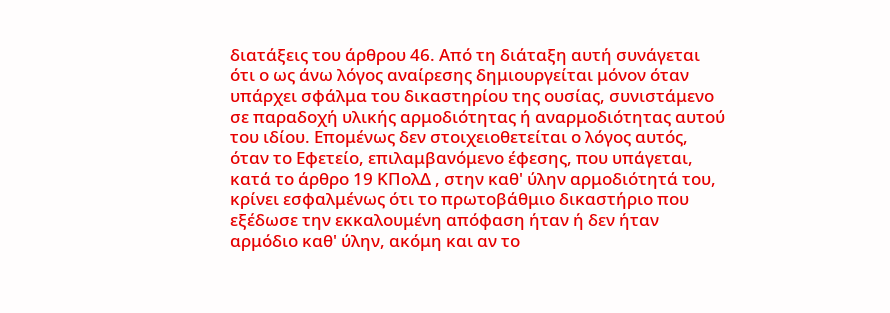διατάξεις του άρθρου 46. Από τη διάταξη αυτή συνάγεται ότι ο ως άνω λόγος αναίρεσης δημιουργείται μόνον όταν υπάρχει σφάλμα του δικαστηρίου της ουσίας, συνιστάμενο σε παραδοχή υλικής αρμοδιότητας ή αναρμοδιότητας αυτού του ιδίου. Επομένως δεν στοιχειοθετείται ο λόγος αυτός, όταν το Εφετείο, επιλαμβανόμενο έφεσης, που υπάγεται, κατά το άρθρο 19 ΚΠολΔ , στην καθ' ύλην αρμοδιότητά του, κρίνει εσφαλμένως ότι το πρωτοβάθμιο δικαστήριο που εξέδωσε την εκκαλουμένη απόφαση ήταν ή δεν ήταν αρμόδιο καθ' ύλην, ακόμη και αν το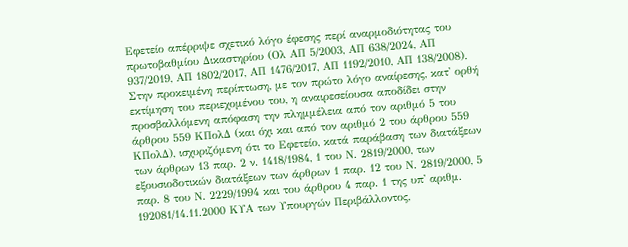Εφετείο απέρριψε σχετικό λόγο έφεσης περί αναρμοδιότητας του πρωτοβαθμίου Δικαστηρίου (Ολ ΑΠ 5/2003, ΑΠ 638/2024, ΑΠ 937/2019, ΑΠ 1802/2017, ΑΠ 1476/2017, ΑΠ 1192/2010, ΑΠ 138/2008).
Στην προκειμένη περίπτωση, με τον πρώτο λόγο αναίρεσης, κατ' ορθή εκτίμηση του περιεχομένου του, η αναιρεσείουσα αποδίδει στην προσβαλλόμενη απόφαση την πλημμέλεια από τον αριθμό 5 του άρθρου 559 ΚΠολΔ (και όχι και από τον αριθμό 2 του άρθρου 559 ΚΠολΔ), ισχυριζόμενη ότι το Εφετείο, κατά παράβαση των διατάξεων των άρθρων 13 παρ. 2 ν. 1418/1984, 1 του Ν. 2819/2000, των εξουσιοδοτικών διατάξεων των άρθρων 1 παρ. 12 του Ν. 2819/2000, 5 παρ. 8 του Ν. 2229/1994 και του άρθρου 4 παρ. 1 της υπ' αριθμ. 192081/14.11.2000 ΚΥΑ των Υπουργών Περιβάλλοντος,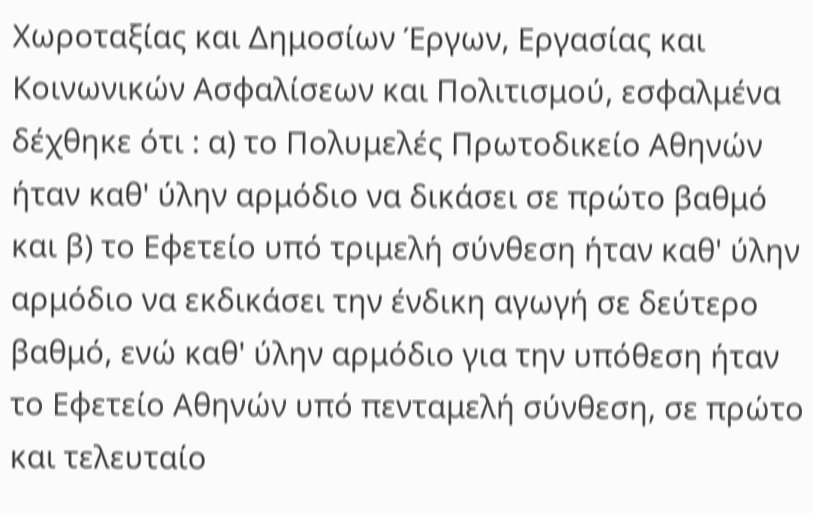Χωροταξίας και Δημοσίων Έργων, Εργασίας και Κοινωνικών Ασφαλίσεων και Πολιτισμού, εσφαλμένα δέχθηκε ότι : α) το Πολυμελές Πρωτοδικείο Αθηνών ήταν καθ' ύλην αρμόδιο να δικάσει σε πρώτο βαθμό και β) το Εφετείο υπό τριμελή σύνθεση ήταν καθ' ύλην αρμόδιο να εκδικάσει την ένδικη αγωγή σε δεύτερο βαθμό, ενώ καθ' ύλην αρμόδιο για την υπόθεση ήταν το Εφετείο Αθηνών υπό πενταμελή σύνθεση, σε πρώτο και τελευταίο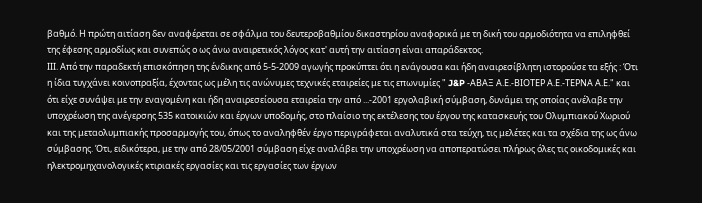βαθμό. Η πρώτη αιτίαση δεν αναφέρεται σε σφάλμα του δευτεροβαθμίου δικαστηρίου αναφορικά με τη δική του αρμοδιότητα να επιληφθεί της έφεσης αρμοδίως και συνεπώς ο ως άνω αναιρετικός λόγος κατ' αυτή την αιτίαση είναι απαράδεκτος.
IΙΙ. Από την παραδεκτή επισκόπηση της ένδικης από 5-5-2009 αγωγής προκύπτει ότι η ενάγουσα και ήδη αναιρεσίβλητη ιστορούσε τα εξής : Ότι η ίδια τυγχάνει κοινοπραξία, έχοντας ως μέλη τις ανώνυμες τεχνικές εταιρείες με τις επωνυμίες " J&P -ΑΒΑΞ Α.Ε.-ΒΙΟΤΕΡ Α.Ε.-ΤΕΡΝΑ Α.Ε." και ότι είχε συνάψει με την εναγομένη και ήδη αναιρεσείουσα εταιρεία την από ...-2001 εργολαβική σύμβαση, δυνάμει της οποίας ανέλαβε την υποχρέωση της ανέγερσης 535 κατοικιών και έργων υποδομής, στο πλαίσιο της εκτέλεσης του έργου της κατασκευής του Ολυμπιακού Χωριού και της μεταολυμπιακής προσαρμογής του, όπως το αναληφθέν έργο περιγράφεται αναλυτικά στα τεύχη, τις μελέτες και τα σχέδια της ως άνω σύμβασης. Ότι, ειδικότερα, με την από 28/05/2001 σύμβαση είχε αναλάβει την υποχρέωση να αποπερατώσει πλήρως όλες τις οικοδομικές και ηλεκτρομηχανολογικές κτιριακές εργασίες και τις εργασίες των έργων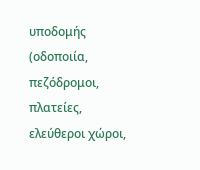υποδομής (οδοποιία, πεζόδρομοι, πλατείες, ελεύθεροι χώροι,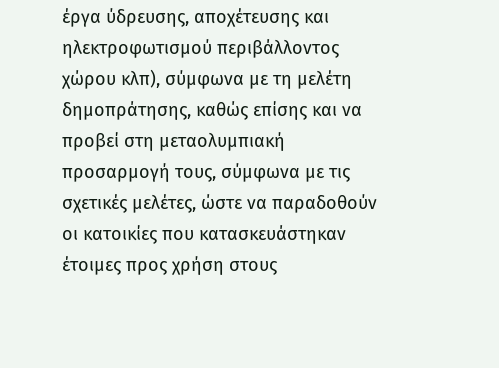έργα ύδρευσης, αποχέτευσης και ηλεκτροφωτισμού περιβάλλοντος χώρου κλπ), σύμφωνα με τη μελέτη δημοπράτησης, καθώς επίσης και να προβεί στη μεταολυμπιακή προσαρμογή τους, σύμφωνα με τις σχετικές μελέτες, ώστε να παραδοθούν οι κατοικίες που κατασκευάστηκαν έτοιμες προς χρήση στους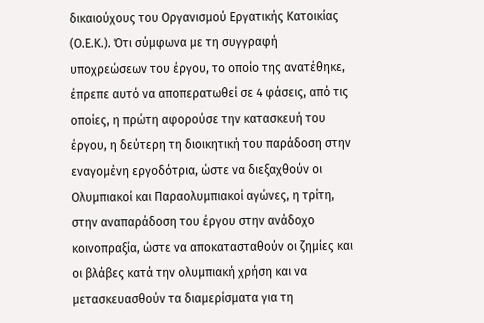δικαιούχους του Οργανισμού Εργατικής Κατοικίας (Ο.Ε.Κ.). Ότι σύμφωνα με τη συγγραφή υποχρεώσεων του έργου, το οποίο της ανατέθηκε, έπρεπε αυτό να αποπερατωθεί σε 4 φάσεις, από τις οποίες, η πρώτη αφορούσε την κατασκευή του έργου, η δεύτερη τη διοικητική του παράδοση στην εναγομένη εργοδότρια, ώστε να διεξαχθούν οι Ολυμπιακοί και Παραολυμπιακοί αγώνες, η τρίτη, στην αναπαράδοση του έργου στην ανάδοχο κοινοπραξία, ώστε να αποκατασταθούν οι ζημίες και οι βλάβες κατά την ολυμπιακή χρήση και να μετασκευασθούν τα διαμερίσματα για τη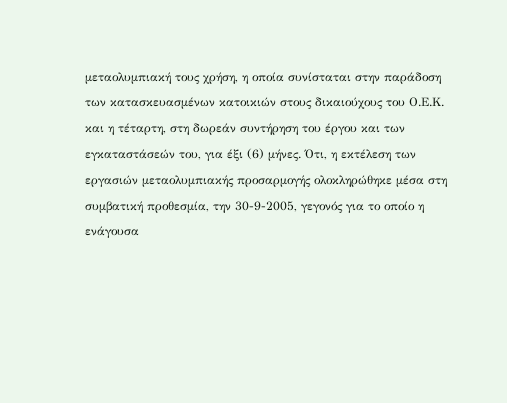μεταολυμπιακή τους χρήση, η οποία συνίσταται στην παράδοση των κατασκευασμένων κατοικιών στους δικαιούχους του Ο.Ε.Κ. και η τέταρτη, στη δωρεάν συντήρηση του έργου και των εγκαταστάσεών του, για έξι (6) μήνες. Ότι, η εκτέλεση των εργασιών μεταολυμπιακής προσαρμογής ολοκληρώθηκε μέσα στη συμβατική προθεσμία, την 30-9-2005, γεγονός για το οποίο η ενάγουσα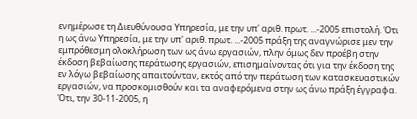ενημέρωσε τη Διευθύνουσα Υπηρεσία, με την υπ' αριθ. πρωτ. ...-2005 επιστολή. Ότι η ως άνω Υπηρεσία, με την υπ' αριθ. πρωτ. ...-2005 πράξη της αναγνώρισε μεν την εμπρόθεσμη ολοκλήρωση των ως άνω εργασιών, πλην όμως δεν προέβη στην έκδοση βεβαίωσης περάτωσης εργασιών, επισημαίνοντας ότι για την έκδοση της εν λόγω βεβαίωσης απαιτούνταν, εκτός από την περάτωση των κατασκευαστικών εργασιών, να προσκομισθούν και τα αναφερόμενα στην ως άνω πράξη έγγραφα. Ότι, την 30-11-2005, η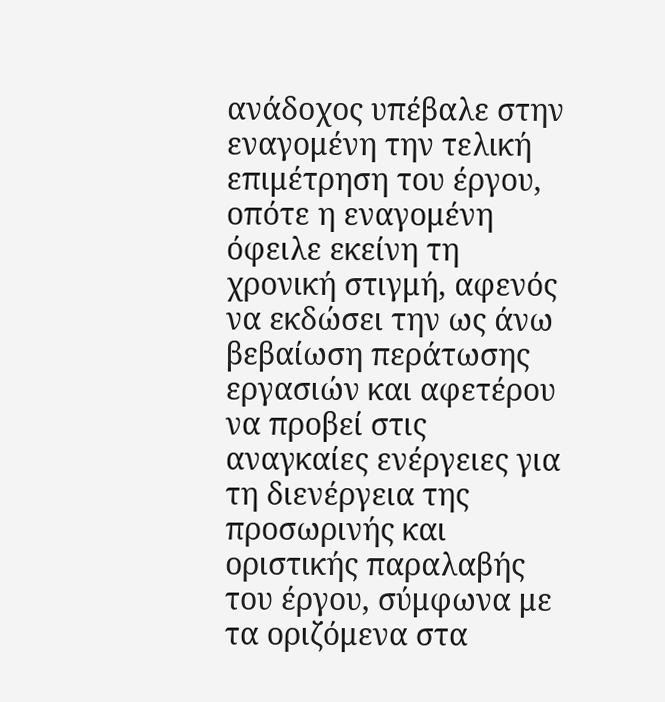ανάδοχος υπέβαλε στην εναγομένη την τελική επιμέτρηση του έργου, οπότε η εναγομένη όφειλε εκείνη τη χρονική στιγμή, αφενός να εκδώσει την ως άνω βεβαίωση περάτωσης εργασιών και αφετέρου να προβεί στις αναγκαίες ενέργειες για τη διενέργεια της προσωρινής και οριστικής παραλαβής του έργου, σύμφωνα με τα οριζόμενα στα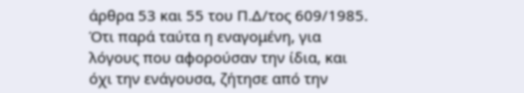άρθρα 53 και 55 του Π.Δ/τος 609/1985. Ότι παρά ταύτα η εναγομένη, για λόγους που αφορούσαν την ίδια, και όχι την ενάγουσα, ζήτησε από την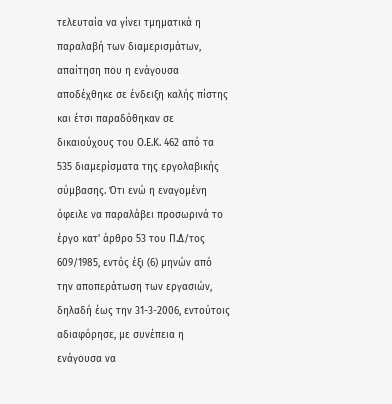τελευταία να γίνει τμηματικά η παραλαβή των διαμερισμάτων, απαίτηση που η ενάγουσα αποδέχθηκε σε ένδειξη καλής πίστης και έτσι παραδόθηκαν σε δικαιούχους του Ο.Ε.Κ. 462 από τα 535 διαμερίσματα της εργολαβικής σύμβασης. Ότι ενώ η εναγομένη όφειλε να παραλάβει προσωρινά το έργο κατ' άρθρο 53 του Π.Δ/τος 609/1985, εντός έξι (6) μηνών από την αποπεράτωση των εργασιών, δηλαδή έως την 31-3-2006, εντούτοις αδιαφόρησε, με συνέπεια η ενάγουσα να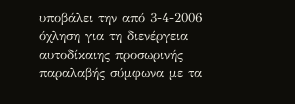υποβάλει την από 3-4-2006 όχληση για τη διενέργεια αυτοδίκαιης προσωρινής παραλαβής σύμφωνα με τα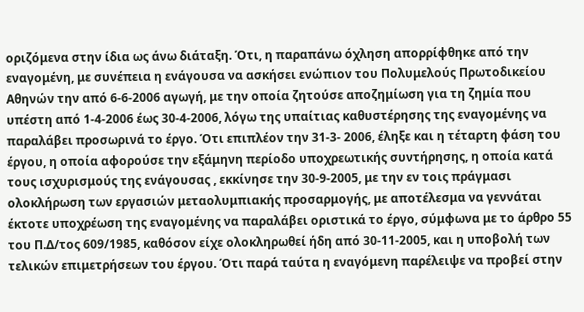οριζόμενα στην ίδια ως άνω διάταξη. Ότι, η παραπάνω όχληση απορρίφθηκε από την εναγομένη, με συνέπεια η ενάγουσα να ασκήσει ενώπιον του Πολυμελούς Πρωτοδικείου Αθηνών την από 6-6-2006 αγωγή, με την οποία ζητούσε αποζημίωση για τη ζημία που υπέστη από 1-4-2006 έως 30-4-2006, λόγω της υπαίτιας καθυστέρησης της εναγομένης να παραλάβει προσωρινά το έργο. Ότι επιπλέον την 31-3- 2006, έληξε και η τέταρτη φάση του έργου, η οποία αφορούσε την εξάμηνη περίοδο υποχρεωτικής συντήρησης, η οποία κατά τους ισχυρισμούς της ενάγουσας , εκκίνησε την 30-9-2005, με την εν τοις πράγμασι ολοκλήρωση των εργασιών μεταολυμπιακής προσαρμογής, με αποτέλεσμα να γεννάται έκτοτε υποχρέωση της εναγομένης να παραλάβει οριστικά το έργο, σύμφωνα με το άρθρο 55 του Π.Δ/τος 609/1985, καθόσον είχε ολοκληρωθεί ήδη από 30-11-2005, και η υποβολή των τελικών επιμετρήσεων του έργου. Ότι παρά ταύτα η εναγόμενη παρέλειψε να προβεί στην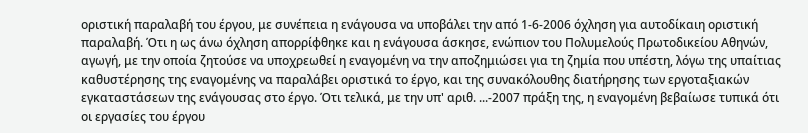οριστική παραλαβή του έργου, με συνέπεια η ενάγουσα να υποβάλει την από 1-6-2006 όχληση για αυτοδίκαιη οριστική παραλαβή. Ότι η ως άνω όχληση απορρίφθηκε και η ενάγουσα άσκησε, ενώπιον του Πολυμελούς Πρωτοδικείου Αθηνών, αγωγή, με την οποία ζητούσε να υποχρεωθεί η εναγομένη να την αποζημιώσει για τη ζημία που υπέστη, λόγω της υπαίτιας καθυστέρησης της εναγομένης να παραλάβει οριστικά το έργο, και της συνακόλουθης διατήρησης των εργοταξιακών εγκαταστάσεων της ενάγουσας στο έργο. Ότι τελικά, με την υπ' αριθ. ...-2007 πράξη της, η εναγομένη βεβαίωσε τυπικά ότι οι εργασίες του έργου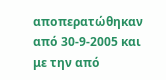αποπερατώθηκαν από 30-9-2005 και με την από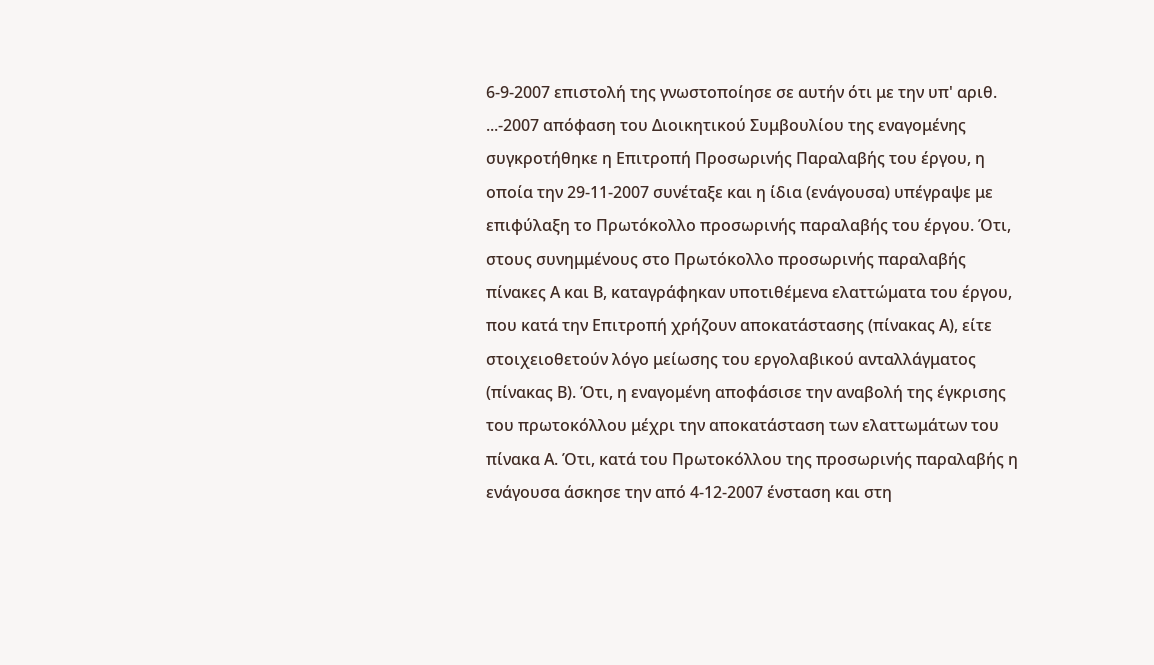6-9-2007 επιστολή της γνωστοποίησε σε αυτήν ότι με την υπ' αριθ. ...-2007 απόφαση του Διοικητικού Συμβουλίου της εναγομένης συγκροτήθηκε η Επιτροπή Προσωρινής Παραλαβής του έργου, η οποία την 29-11-2007 συνέταξε και η ίδια (ενάγουσα) υπέγραψε με επιφύλαξη το Πρωτόκολλο προσωρινής παραλαβής του έργου. Ότι, στους συνημμένους στο Πρωτόκολλο προσωρινής παραλαβής πίνακες Α και Β, καταγράφηκαν υποτιθέμενα ελαττώματα του έργου, που κατά την Επιτροπή χρήζουν αποκατάστασης (πίνακας Α), είτε στοιχειοθετούν λόγο μείωσης του εργολαβικού ανταλλάγματος (πίνακας Β). Ότι, η εναγομένη αποφάσισε την αναβολή της έγκρισης του πρωτοκόλλου μέχρι την αποκατάσταση των ελαττωμάτων του πίνακα Α. Ότι, κατά του Πρωτοκόλλου της προσωρινής παραλαβής η ενάγουσα άσκησε την από 4-12-2007 ένσταση και στη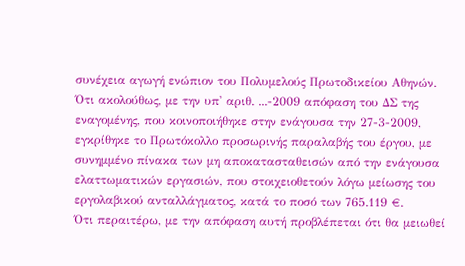συνέχεια αγωγή ενώπιον του Πολυμελούς Πρωτοδικείου Αθηνών. Ότι ακολούθως, με την υπ' αριθ. ...-2009 απόφαση του ΔΣ της εναγομένης, που κοινοποιήθηκε στην ενάγουσα την 27-3-2009, εγκρίθηκε το Πρωτόκολλο προσωρινής παραλαβής του έργου, με συνημμένο πίνακα των μη αποκατασταθεισών από την ενάγουσα ελαττωματικών εργασιών, που στοιχειοθετούν λόγω μείωσης του εργολαβικού ανταλλάγματος, κατά το ποσό των 765.119 €.
Ότι περαιτέρω, με την απόφαση αυτή προβλέπεται ότι θα μειωθεί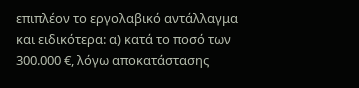επιπλέον το εργολαβικό αντάλλαγμα και ειδικότερα: α) κατά το ποσό των 300.000 €, λόγω αποκατάστασης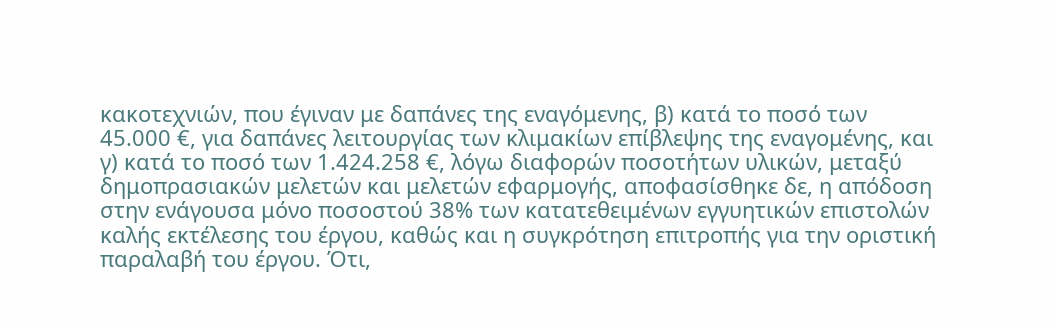κακοτεχνιών, που έγιναν με δαπάνες της εναγόμενης, β) κατά το ποσό των 45.000 €, για δαπάνες λειτουργίας των κλιμακίων επίβλεψης της εναγομένης, και γ) κατά το ποσό των 1.424.258 €, λόγω διαφορών ποσοτήτων υλικών, μεταξύ δημοπρασιακών μελετών και μελετών εφαρμογής, αποφασίσθηκε δε, η απόδοση στην ενάγουσα μόνο ποσοστού 38% των κατατεθειμένων εγγυητικών επιστολών καλής εκτέλεσης του έργου, καθώς και η συγκρότηση επιτροπής για την οριστική παραλαβή του έργου. Ότι,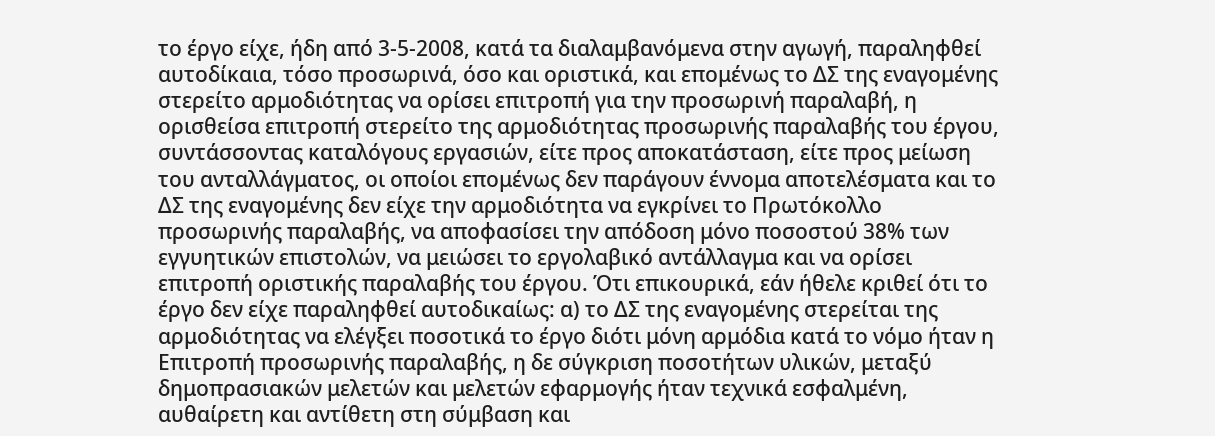το έργο είχε, ήδη από 3-5-2008, κατά τα διαλαμβανόμενα στην αγωγή, παραληφθεί αυτοδίκαια, τόσο προσωρινά, όσο και οριστικά, και επομένως το ΔΣ της εναγομένης στερείτο αρμοδιότητας να ορίσει επιτροπή για την προσωρινή παραλαβή, η ορισθείσα επιτροπή στερείτο της αρμοδιότητας προσωρινής παραλαβής του έργου, συντάσσοντας καταλόγους εργασιών, είτε προς αποκατάσταση, είτε προς μείωση του ανταλλάγματος, οι οποίοι επομένως δεν παράγουν έννομα αποτελέσματα και το ΔΣ της εναγομένης δεν είχε την αρμοδιότητα να εγκρίνει το Πρωτόκολλο προσωρινής παραλαβής, να αποφασίσει την απόδοση μόνο ποσοστού 38% των εγγυητικών επιστολών, να μειώσει το εργολαβικό αντάλλαγμα και να ορίσει επιτροπή οριστικής παραλαβής του έργου. Ότι επικουρικά, εάν ήθελε κριθεί ότι το έργο δεν είχε παραληφθεί αυτοδικαίως: α) το ΔΣ της εναγομένης στερείται της αρμοδιότητας να ελέγξει ποσοτικά το έργο διότι μόνη αρμόδια κατά το νόμο ήταν η Επιτροπή προσωρινής παραλαβής, η δε σύγκριση ποσοτήτων υλικών, μεταξύ δημοπρασιακών μελετών και μελετών εφαρμογής ήταν τεχνικά εσφαλμένη, αυθαίρετη και αντίθετη στη σύμβαση και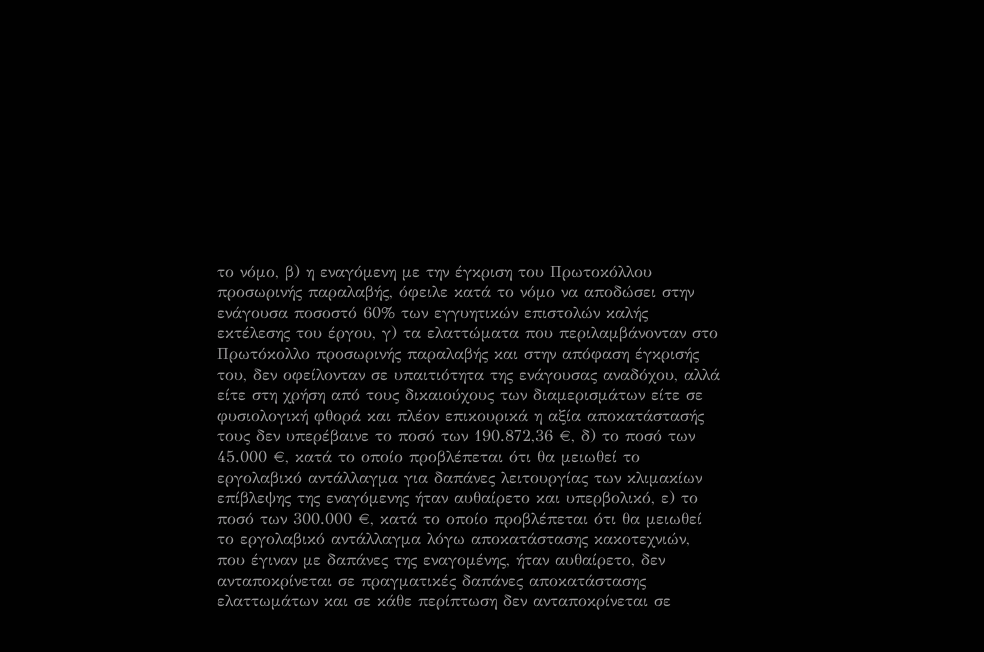το νόμο, β) η εναγόμενη με την έγκριση του Πρωτοκόλλου προσωρινής παραλαβής, όφειλε κατά το νόμο να αποδώσει στην ενάγουσα ποσοστό 60% των εγγυητικών επιστολών καλής εκτέλεσης του έργου, γ) τα ελαττώματα που περιλαμβάνονταν στο Πρωτόκολλο προσωρινής παραλαβής και στην απόφαση έγκρισής του, δεν οφείλονταν σε υπαιτιότητα της ενάγουσας αναδόχου, αλλά είτε στη χρήση από τους δικαιούχους των διαμερισμάτων είτε σε φυσιολογική φθορά και πλέον επικουρικά η αξία αποκατάστασής τους δεν υπερέβαινε το ποσό των 190.872,36 €, δ) το ποσό των 45.000 €, κατά το οποίο προβλέπεται ότι θα μειωθεί το εργολαβικό αντάλλαγμα για δαπάνες λειτουργίας των κλιμακίων επίβλεψης της εναγόμενης ήταν αυθαίρετο και υπερβολικό, ε) το ποσό των 300.000 €, κατά το οποίο προβλέπεται ότι θα μειωθεί το εργολαβικό αντάλλαγμα λόγω αποκατάστασης κακοτεχνιών, που έγιναν με δαπάνες της εναγομένης, ήταν αυθαίρετο, δεν ανταποκρίνεται σε πραγματικές δαπάνες αποκατάστασης ελαττωμάτων και σε κάθε περίπτωση δεν ανταποκρίνεται σε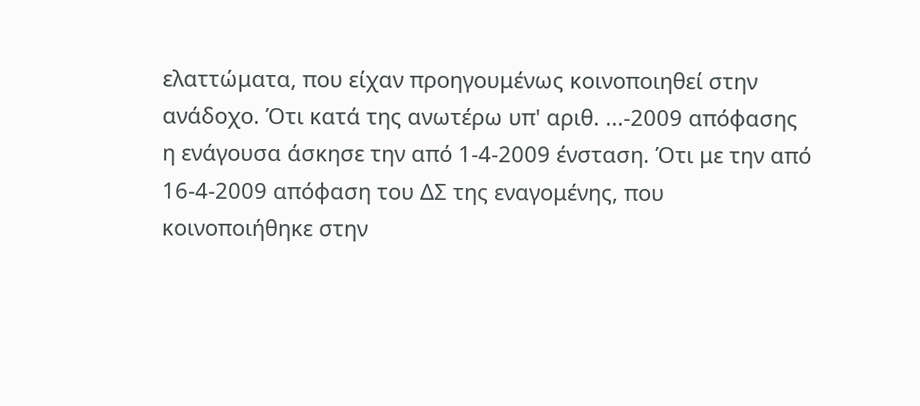ελαττώματα, που είχαν προηγουμένως κοινοποιηθεί στην ανάδοχο. Ότι κατά της ανωτέρω υπ' αριθ. ...-2009 απόφασης η ενάγουσα άσκησε την από 1-4-2009 ένσταση. Ότι με την από 16-4-2009 απόφαση του ΔΣ της εναγομένης, που κοινοποιήθηκε στην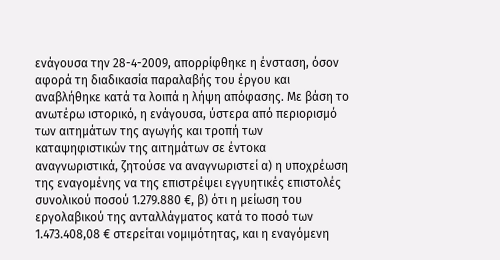ενάγουσα την 28-4-2009, απορρίφθηκε η ένσταση, όσον αφορά τη διαδικασία παραλαβής του έργου και αναβλήθηκε κατά τα λοιπά η λήψη απόφασης. Με βάση το ανωτέρω ιστορικό, η ενάγουσα, ύστερα από περιορισμό των αιτημάτων της αγωγής και τροπή των καταψηφιστικών της αιτημάτων σε έντοκα αναγνωριστικά, ζητούσε να αναγνωριστεί α) η υποχρέωση της εναγομένης να της επιστρέψει εγγυητικές επιστολές συνολικού ποσού 1.279.880 €, β) ότι η μείωση του εργολαβικού της ανταλλάγματος κατά το ποσό των 1.473.408,08 € στερείται νομιμότητας, και η εναγόμενη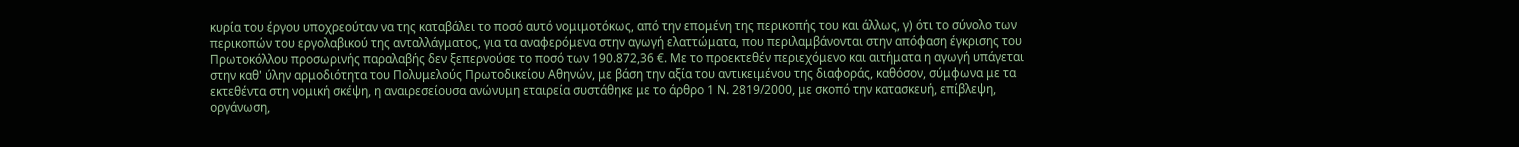κυρία του έργου υποχρεούταν να της καταβάλει το ποσό αυτό νομιμοτόκως, από την επομένη της περικοπής του και άλλως, γ) ότι το σύνολο των περικοπών του εργολαβικού της ανταλλάγματος, για τα αναφερόμενα στην αγωγή ελαττώματα, που περιλαμβάνονται στην απόφαση έγκρισης του Πρωτοκόλλου προσωρινής παραλαβής δεν ξεπερνούσε το ποσό των 190.872,36 €. Με το προεκτεθέν περιεχόμενο και αιτήματα η αγωγή υπάγεται στην καθ' ύλην αρμοδιότητα του Πολυμελούς Πρωτοδικείου Αθηνών, με βάση την αξία του αντικειμένου της διαφοράς, καθόσον, σύμφωνα με τα εκτεθέντα στη νομική σκέψη, η αναιρεσείουσα ανώνυμη εταιρεία συστάθηκε με το άρθρο 1 Ν. 2819/2000, με σκοπό την κατασκευή, επίβλεψη, οργάνωση,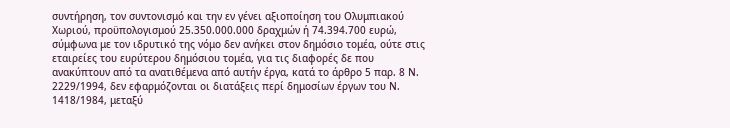συντήρηση, τον συντονισμό και την εν γένει αξιοποίηση του Ολυμπιακού Χωριού, προϋπολογισμού 25.350.000.000 δραχμών ή 74.394.700 ευρώ, σύμφωνα με τον ιδρυτικό της νόμο δεν ανήκει στον δημόσιο τομέα, ούτε στις εταιρείες του ευρύτερου δημόσιου τομέα, για τις διαφορές δε που ανακύπτουν από τα ανατιθέμενα από αυτήν έργα, κατά το άρθρο 5 παρ. 8 Ν. 2229/1994, δεν εφαρμόζονται οι διατάξεις περί δημοσίων έργων του Ν. 1418/1984, μεταξύ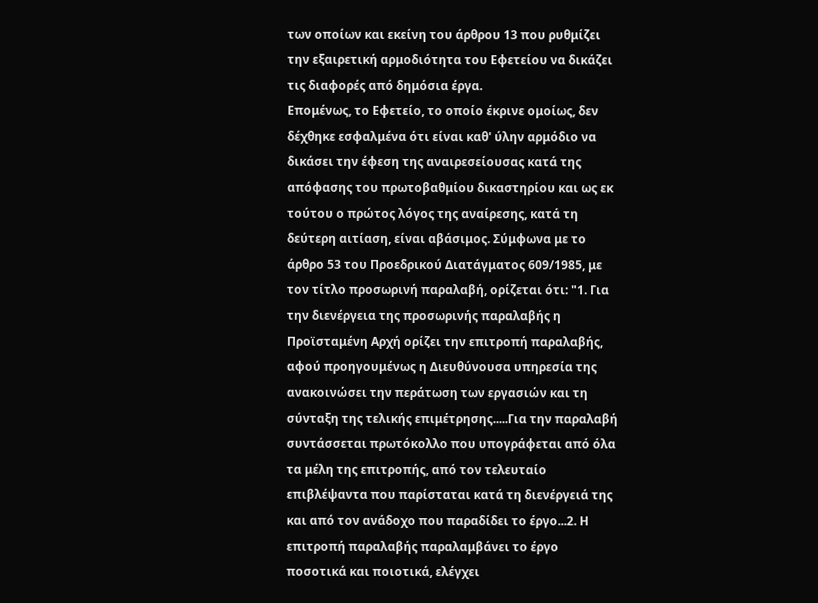των οποίων και εκείνη του άρθρου 13 που ρυθμίζει την εξαιρετική αρμοδιότητα του Εφετείου να δικάζει τις διαφορές από δημόσια έργα.
Επομένως, το Εφετείο, το οποίο έκρινε ομοίως, δεν δέχθηκε εσφαλμένα ότι είναι καθ' ύλην αρμόδιο να δικάσει την έφεση της αναιρεσείουσας κατά της απόφασης του πρωτοβαθμίου δικαστηρίου και ως εκ τούτου ο πρώτος λόγος της αναίρεσης, κατά τη δεύτερη αιτίαση, είναι αβάσιμος. Σύμφωνα με το άρθρο 53 του Προεδρικού Διατάγματος 609/1985, με τον τίτλο προσωρινή παραλαβή, ορίζεται ότι: "1. Για την διενέργεια της προσωρινής παραλαβής η Προϊσταμένη Αρχή ορίζει την επιτροπή παραλαβής, αφού προηγουμένως η Διευθύνουσα υπηρεσία της ανακοινώσει την περάτωση των εργασιών και τη σύνταξη της τελικής επιμέτρησης.....Για την παραλαβή συντάσσεται πρωτόκολλο που υπογράφεται από όλα τα μέλη της επιτροπής, από τον τελευταίο επιβλέψαντα που παρίσταται κατά τη διενέργειά της και από τον ανάδοχο που παραδίδει το έργο...2. Η επιτροπή παραλαβής παραλαμβάνει το έργο ποσοτικά και ποιοτικά, ελέγχει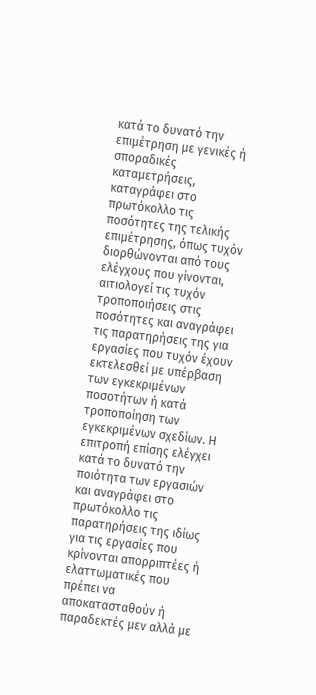κατά το δυνατό την επιμέτρηση με γενικές ή σποραδικές καταμετρήσεις, καταγράφει στο πρωτόκολλο τις ποσότητες της τελικής επιμέτρησης, όπως τυχόν διορθώνονται από τους ελέγχους που γίνονται, αιτιολογεί τις τυχόν τροποποιήσεις στις ποσότητες και αναγράφει τις παρατηρήσεις της για εργασίες που τυχόν έχουν εκτελεσθεί με υπέρβαση των εγκεκριμένων ποσοτήτων ή κατά τροποποίηση των εγκεκριμένων σχεδίων. Η επιτροπή επίσης ελέγχει κατά το δυνατό την ποιότητα των εργασιών και αναγράφει στο πρωτόκολλο τις παρατηρήσεις της ιδίως για τις εργασίες που κρίνονται απορριπτέες ή ελαττωματικές που πρέπει να αποκατασταθούν ή παραδεκτές μεν αλλά με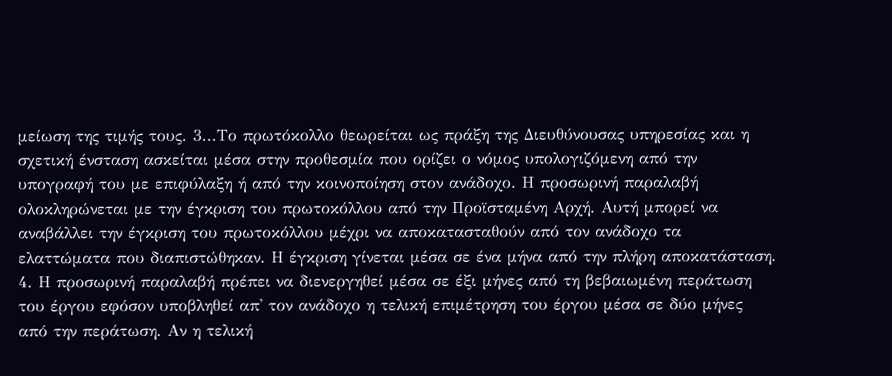μείωση της τιμής τους. 3...Το πρωτόκολλο θεωρείται ως πράξη της Διευθύνουσας υπηρεσίας και η σχετική ένσταση ασκείται μέσα στην προθεσμία που ορίζει ο νόμος υπολογιζόμενη από την υπογραφή του με επιφύλαξη ή από την κοινοποίηση στον ανάδοχο. Η προσωρινή παραλαβή ολοκληρώνεται με την έγκριση του πρωτοκόλλου από την Προϊσταμένη Αρχή. Αυτή μπορεί να αναβάλλει την έγκριση του πρωτοκόλλου μέχρι να αποκατασταθούν από τον ανάδοχο τα ελαττώματα που διαπιστώθηκαν. Η έγκριση γίνεται μέσα σε ένα μήνα από την πλήρη αποκατάσταση. 4. Η προσωρινή παραλαβή πρέπει να διενεργηθεί μέσα σε έξι μήνες από τη βεβαιωμένη περάτωση του έργου εφόσον υποβληθεί απ' τον ανάδοχο η τελική επιμέτρηση του έργου μέσα σε δύο μήνες από την περάτωση. Αν η τελική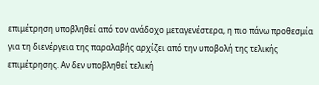επιμέτρηση υποβληθεί από τον ανάδοχο μεταγενέστερα, η πιο πάνω προθεσμία για τη διενέργεια της παραλαβής αρχίζει από την υποβολή της τελικής επιμέτρησης. Αν δεν υποβληθεί τελική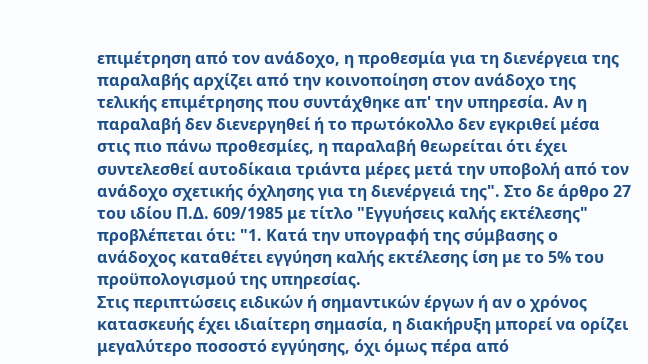επιμέτρηση από τον ανάδοχο, η προθεσμία για τη διενέργεια της παραλαβής αρχίζει από την κοινοποίηση στον ανάδοχο της τελικής επιμέτρησης που συντάχθηκε απ' την υπηρεσία. Αν η παραλαβή δεν διενεργηθεί ή το πρωτόκολλο δεν εγκριθεί μέσα στις πιο πάνω προθεσμίες, η παραλαβή θεωρείται ότι έχει συντελεσθεί αυτοδίκαια τριάντα μέρες μετά την υποβολή από τον ανάδοχο σχετικής όχλησης για τη διενέργειά της". Στο δε άρθρο 27 του ιδίου Π.Δ. 609/1985 με τίτλο "Εγγυήσεις καλής εκτέλεσης" προβλέπεται ότι: "1. Κατά την υπογραφή της σύμβασης ο ανάδοχος καταθέτει εγγύηση καλής εκτέλεσης ίση με το 5% του προϋπολογισμού της υπηρεσίας.
Στις περιπτώσεις ειδικών ή σημαντικών έργων ή αν ο χρόνος κατασκευής έχει ιδιαίτερη σημασία, η διακήρυξη μπορεί να ορίζει μεγαλύτερο ποσοστό εγγύησης, όχι όμως πέρα από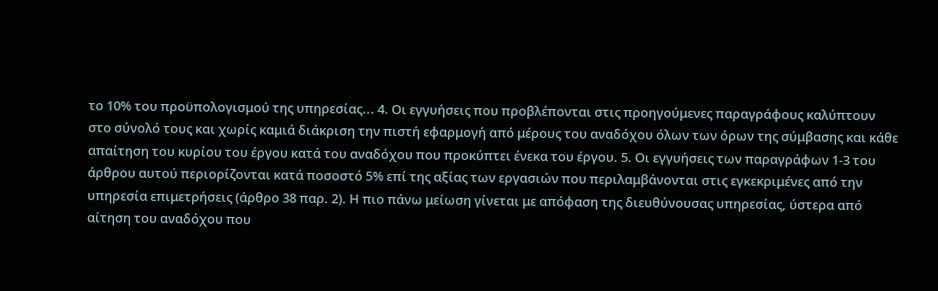το 10% του προϋπολογισμού της υπηρεσίας... 4. Οι εγγυήσεις που προβλέπονται στις προηγούμενες παραγράφους καλύπτουν στο σύνολό τους και χωρίς καμιά διάκριση την πιστή εφαρμογή από μέρους του αναδόχου όλων των όρων της σύμβασης και κάθε απαίτηση του κυρίου του έργου κατά του αναδόχου που προκύπτει ένεκα του έργου. 5. Οι εγγυήσεις των παραγράφων 1-3 του άρθρου αυτού περιορίζονται κατά ποσοστό 5% επί της αξίας των εργασιών που περιλαμβάνονται στις εγκεκριμένες από την υπηρεσία επιμετρήσεις (άρθρο 38 παρ. 2). Η πιο πάνω μείωση γίνεται με απόφαση της διευθύνουσας υπηρεσίας, ύστερα από αίτηση του αναδόχου που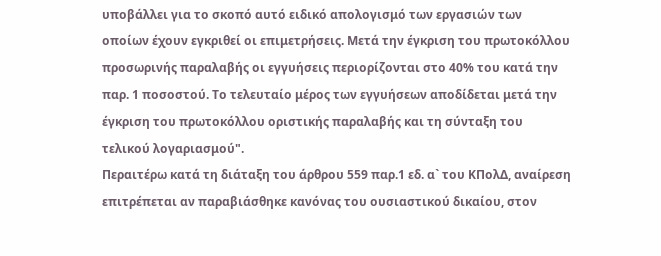υποβάλλει για το σκοπό αυτό ειδικό απολογισμό των εργασιών των οποίων έχουν εγκριθεί οι επιμετρήσεις. Μετά την έγκριση του πρωτοκόλλου προσωρινής παραλαβής οι εγγυήσεις περιορίζονται στο 40% του κατά την παρ. 1 ποσοστού. Το τελευταίο μέρος των εγγυήσεων αποδίδεται μετά την έγκριση του πρωτοκόλλου οριστικής παραλαβής και τη σύνταξη του τελικού λογαριασμού".
Περαιτέρω κατά τη διάταξη του άρθρου 559 παρ.1 εδ. α` του ΚΠολΔ, αναίρεση επιτρέπεται αν παραβιάσθηκε κανόνας του ουσιαστικού δικαίου, στον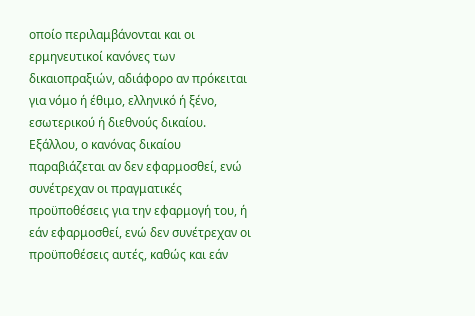οποίο περιλαμβάνονται και οι ερμηνευτικοί κανόνες των δικαιοπραξιών, αδιάφορο αν πρόκειται για νόμο ή έθιμο, ελληνικό ή ξένο, εσωτερικού ή διεθνούς δικαίου.
Εξάλλου, ο κανόνας δικαίου παραβιάζεται αν δεν εφαρμοσθεί, ενώ συνέτρεχαν οι πραγματικές προϋποθέσεις για την εφαρμογή του, ή εάν εφαρμοσθεί, ενώ δεν συνέτρεχαν οι προϋποθέσεις αυτές, καθώς και εάν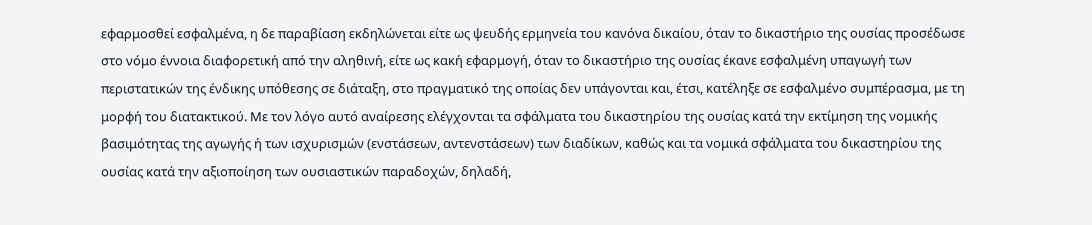εφαρμοσθεί εσφαλμένα, η δε παραβίαση εκδηλώνεται είτε ως ψευδής ερμηνεία του κανόνα δικαίου, όταν το δικαστήριο της ουσίας προσέδωσε στο νόμο έννοια διαφορετική από την αληθινή, είτε ως κακή εφαρμογή, όταν το δικαστήριο της ουσίας έκανε εσφαλμένη υπαγωγή των περιστατικών της ένδικης υπόθεσης σε διάταξη, στο πραγματικό της οποίας δεν υπάγονται και, έτσι, κατέληξε σε εσφαλμένο συμπέρασμα, με τη μορφή του διατακτικού. Με τον λόγο αυτό αναίρεσης ελέγχονται τα σφάλματα του δικαστηρίου της ουσίας κατά την εκτίμηση της νομικής βασιμότητας της αγωγής ή των ισχυρισμών (ενστάσεων, αντενστάσεων) των διαδίκων, καθώς και τα νομικά σφάλματα του δικαστηρίου της ουσίας κατά την αξιοποίηση των ουσιαστικών παραδοχών, δηλαδή,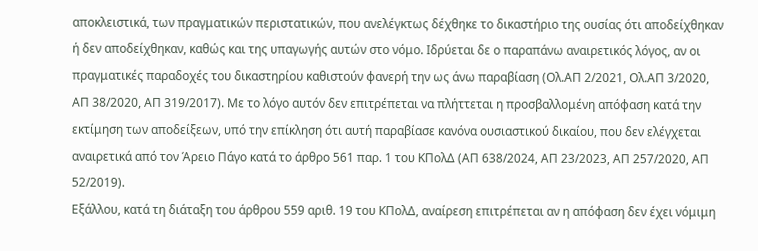αποκλειστικά, των πραγματικών περιστατικών, που ανελέγκτως δέχθηκε το δικαστήριο της ουσίας ότι αποδείχθηκαν ή δεν αποδείχθηκαν, καθώς και της υπαγωγής αυτών στο νόμο. Ιδρύεται δε ο παραπάνω αναιρετικός λόγος, αν οι πραγματικές παραδοχές του δικαστηρίου καθιστούν φανερή την ως άνω παραβίαση (Ολ.ΑΠ 2/2021, Ολ.ΑΠ 3/2020, ΑΠ 38/2020, ΑΠ 319/2017). Με το λόγο αυτόν δεν επιτρέπεται να πλήττεται η προσβαλλομένη απόφαση κατά την εκτίμηση των αποδείξεων, υπό την επίκληση ότι αυτή παραβίασε κανόνα ουσιαστικού δικαίου, που δεν ελέγχεται αναιρετικά από τον Άρειο Πάγο κατά το άρθρο 561 παρ. 1 του ΚΠολΔ (ΑΠ 638/2024, ΑΠ 23/2023, ΑΠ 257/2020, ΑΠ 52/2019).
Εξάλλου, κατά τη διάταξη του άρθρου 559 αριθ. 19 του ΚΠολΔ, αναίρεση επιτρέπεται αν η απόφαση δεν έχει νόμιμη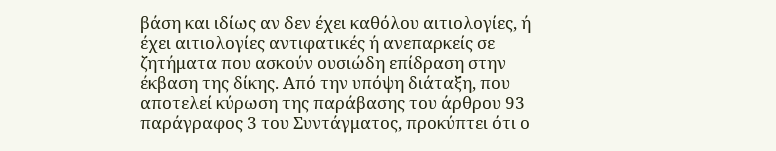βάση και ιδίως αν δεν έχει καθόλου αιτιολογίες, ή έχει αιτιολογίες αντιφατικές ή ανεπαρκείς σε ζητήματα που ασκούν ουσιώδη επίδραση στην έκβαση της δίκης. Από την υπόψη διάταξη, που αποτελεί κύρωση της παράβασης του άρθρου 93 παράγραφος 3 του Συντάγματος, προκύπτει ότι ο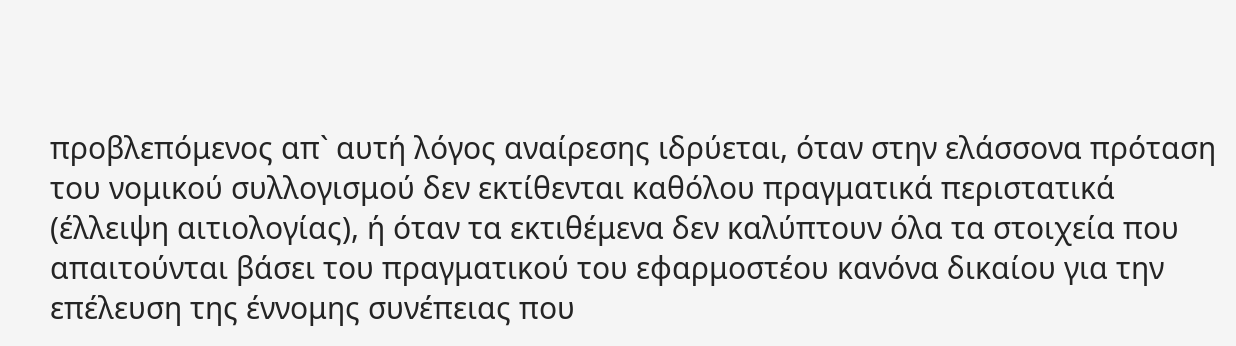προβλεπόμενος απ` αυτή λόγος αναίρεσης ιδρύεται, όταν στην ελάσσονα πρόταση του νομικού συλλογισμού δεν εκτίθενται καθόλου πραγματικά περιστατικά (έλλειψη αιτιολογίας), ή όταν τα εκτιθέμενα δεν καλύπτουν όλα τα στοιχεία που απαιτούνται βάσει του πραγματικού του εφαρμοστέου κανόνα δικαίου για την επέλευση της έννομης συνέπειας που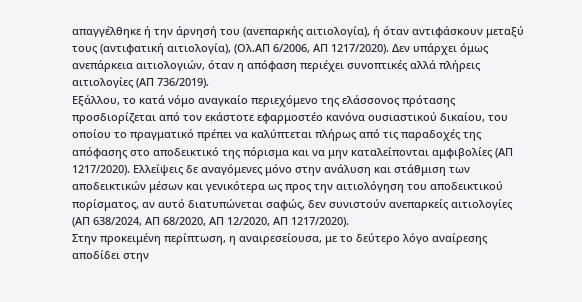απαγγέλθηκε ή την άρνησή του (ανεπαρκής αιτιολογία), ή όταν αντιφάσκουν μεταξύ τους (αντιφατική αιτιολογία), (Ολ.ΑΠ 6/2006, ΑΠ 1217/2020). Δεν υπάρχει όμως ανεπάρκεια αιτιολογιών, όταν η απόφαση περιέχει συνοπτικές αλλά πλήρεις αιτιολογίες (ΑΠ 736/2019).
Εξάλλου, το κατά νόμο αναγκαίο περιεχόμενο της ελάσσονος πρότασης προσδιορίζεται από τον εκάστοτε εφαρμοστέο κανόνα ουσιαστικού δικαίου, του οποίου το πραγματικό πρέπει να καλύπτεται πλήρως από τις παραδοχές της απόφασης στο αποδεικτικό της πόρισμα και να μην καταλείπονται αμφιβολίες (ΑΠ 1217/2020). Ελλείψεις δε αναγόμενες μόνο στην ανάλυση και στάθμιση των αποδεικτικών μέσων και γενικότερα ως προς την αιτιολόγηση του αποδεικτικού πορίσματος, αν αυτό διατυπώνεται σαφώς, δεν συνιστούν ανεπαρκείς αιτιολογίες (ΑΠ 638/2024, ΑΠ 68/2020, ΑΠ 12/2020, ΑΠ 1217/2020).
Στην προκειμένη περίπτωση, η αναιρεσείουσα, με το δεύτερο λόγο αναίρεσης αποδίδει στην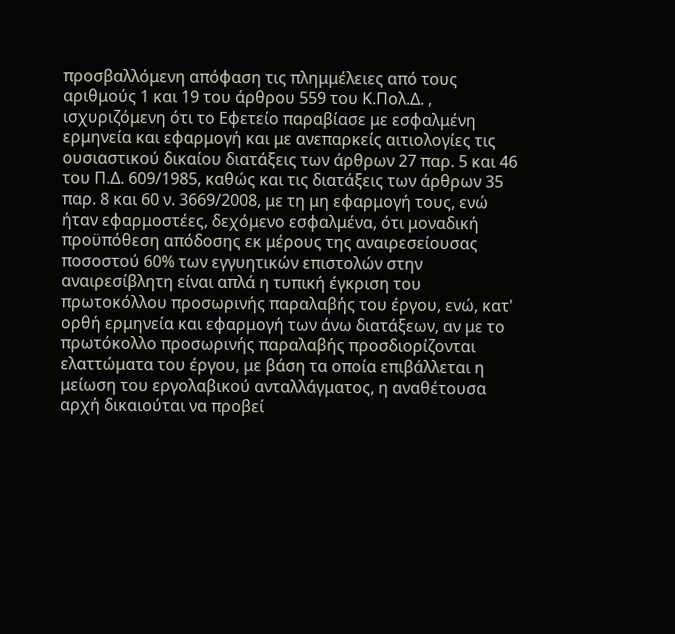προσβαλλόμενη απόφαση τις πλημμέλειες από τους αριθμούς 1 και 19 του άρθρου 559 του Κ.Πολ.Δ. , ισχυριζόμενη ότι το Εφετείο παραβίασε με εσφαλμένη ερμηνεία και εφαρμογή και με ανεπαρκείς αιτιολογίες τις ουσιαστικού δικαίου διατάξεις των άρθρων 27 παρ. 5 και 46 του Π.Δ. 609/1985, καθώς και τις διατάξεις των άρθρων 35 παρ. 8 και 60 ν. 3669/2008, με τη μη εφαρμογή τους, ενώ ήταν εφαρμοστέες, δεχόμενο εσφαλμένα, ότι μοναδική προϋπόθεση απόδοσης εκ μέρους της αναιρεσείουσας ποσοστού 60% των εγγυητικών επιστολών στην αναιρεσίβλητη είναι απλά η τυπική έγκριση του πρωτοκόλλου προσωρινής παραλαβής του έργου, ενώ, κατ' ορθή ερμηνεία και εφαρμογή των άνω διατάξεων, αν με το πρωτόκολλο προσωρινής παραλαβής προσδιορίζονται ελαττώματα του έργου, με βάση τα οποία επιβάλλεται η μείωση του εργολαβικού ανταλλάγματος, η αναθέτουσα αρχή δικαιούται να προβεί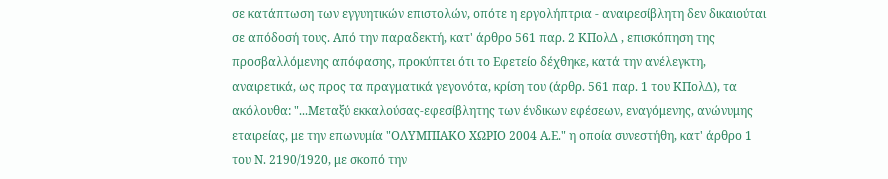σε κατάπτωση των εγγυητικών επιστολών, οπότε η εργολήπτρια - αναιρεσίβλητη δεν δικαιούται σε απόδοσή τους. Από την παραδεκτή, κατ' άρθρο 561 παρ. 2 ΚΠολΔ , επισκόπηση της προσβαλλόμενης απόφασης, προκύπτει ότι το Εφετείο δέχθηκε, κατά την ανέλεγκτη, αναιρετικά, ως προς τα πραγματικά γεγονότα, κρίση του (άρθρ. 561 παρ. 1 του ΚΠολΔ), τα ακόλουθα: "...Μεταξύ εκκαλούσας-εφεσίβλητης των ένδικων εφέσεων, εναγόμενης, ανώνυμης εταιρείας, με την επωνυμία "ΟΛΥΜΠΙΑΚΟ ΧΩΡΙΟ 2004 Α.Ε." η οποία συνεστήθη, κατ' άρθρο 1 του Ν. 2190/1920, με σκοπό την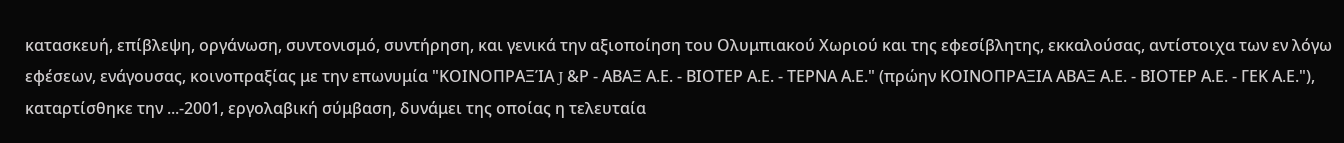κατασκευή, επίβλεψη, οργάνωση, συντονισμό, συντήρηση, και γενικά την αξιοποίηση του Ολυμπιακού Χωριού και της εφεσίβλητης, εκκαλούσας, αντίστοιχα των εν λόγω εφέσεων, ενάγουσας, κοινοπραξίας με την επωνυμία "ΚΟΙΝΟΠΡΑΞΊΑ J &Ρ - ΑΒΑΞ Α.Ε. - ΒΙΟΤΕΡ Α.Ε. - ΤΕΡΝΑ Α.Ε." (πρώην ΚΟΙΝΟΠΡΑΞΙΑ ΑΒΑΞ Α.Ε. - ΒΙΟΤΕΡ Α.Ε. - ΓΕΚ Α.Ε."), καταρτίσθηκε την ...-2001, εργολαβική σύμβαση, δυνάμει της οποίας η τελευταία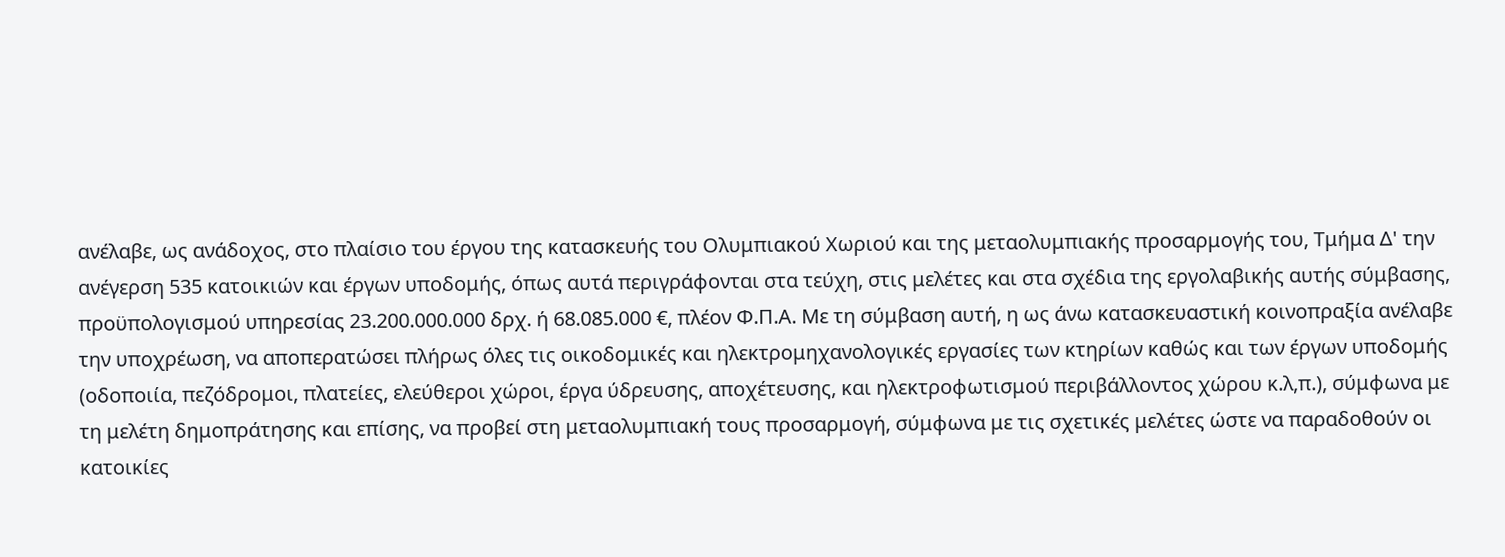ανέλαβε, ως ανάδοχος, στο πλαίσιο του έργου της κατασκευής του Ολυμπιακού Χωριού και της μεταολυμπιακής προσαρμογής του, Τμήμα Δ' την ανέγερση 535 κατοικιών και έργων υποδομής, όπως αυτά περιγράφονται στα τεύχη, στις μελέτες και στα σχέδια της εργολαβικής αυτής σύμβασης, προϋπολογισμού υπηρεσίας 23.200.000.000 δρχ. ή 68.085.000 €, πλέον Φ.Π.Α. Με τη σύμβαση αυτή, η ως άνω κατασκευαστική κοινοπραξία ανέλαβε την υποχρέωση, να αποπερατώσει πλήρως όλες τις οικοδομικές και ηλεκτρομηχανολογικές εργασίες των κτηρίων καθώς και των έργων υποδομής (οδοποιία, πεζόδρομοι, πλατείες, ελεύθεροι χώροι, έργα ύδρευσης, αποχέτευσης, και ηλεκτροφωτισμού περιβάλλοντος χώρου κ.λ,π.), σύμφωνα με τη μελέτη δημοπράτησης και επίσης, να προβεί στη μεταολυμπιακή τους προσαρμογή, σύμφωνα με τις σχετικές μελέτες ώστε να παραδοθούν οι κατοικίες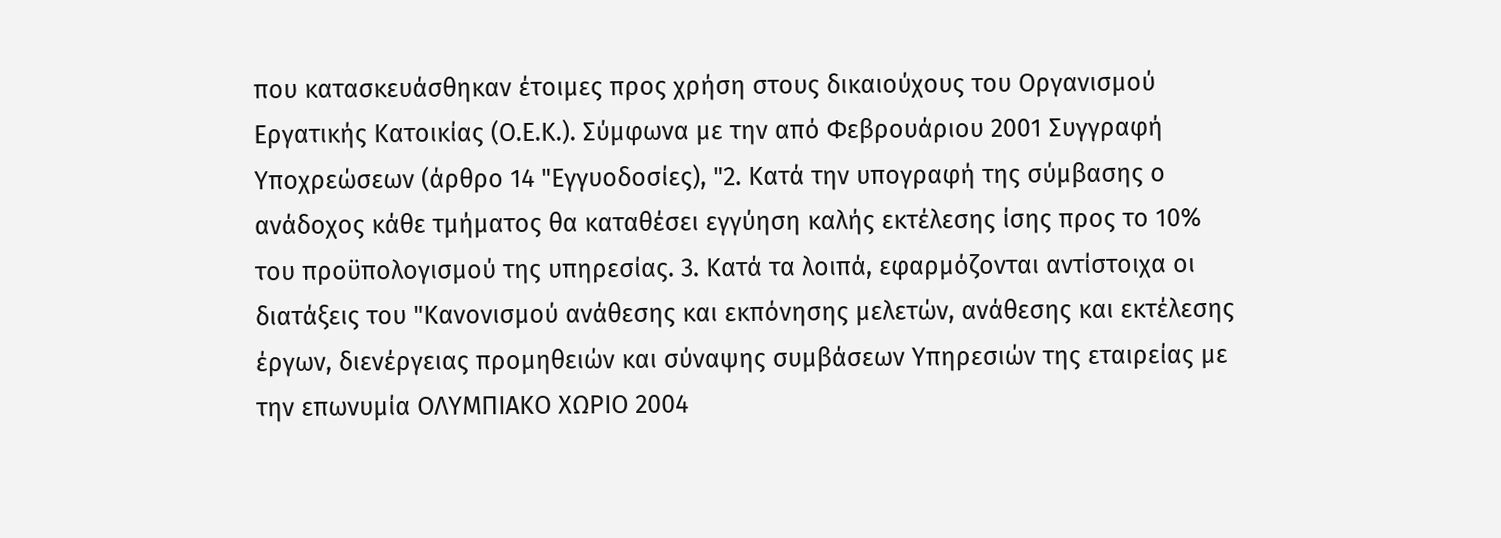που κατασκευάσθηκαν έτοιμες προς χρήση στους δικαιούχους του Οργανισμού Εργατικής Κατοικίας (Ο.Ε.Κ.). Σύμφωνα με την από Φεβρουάριου 2001 Συγγραφή Υποχρεώσεων (άρθρο 14 "Εγγυοδοσίες), "2. Κατά την υπογραφή της σύμβασης ο ανάδοχος κάθε τμήματος θα καταθέσει εγγύηση καλής εκτέλεσης ίσης προς το 10% του προϋπολογισμού της υπηρεσίας. 3. Κατά τα λοιπά, εφαρμόζονται αντίστοιχα οι διατάξεις του "Κανονισμού ανάθεσης και εκπόνησης μελετών, ανάθεσης και εκτέλεσης έργων, διενέργειας προμηθειών και σύναψης συμβάσεων Υπηρεσιών της εταιρείας με την επωνυμία ΟΛΥΜΠΙΑΚΟ ΧΩΡΙΟ 2004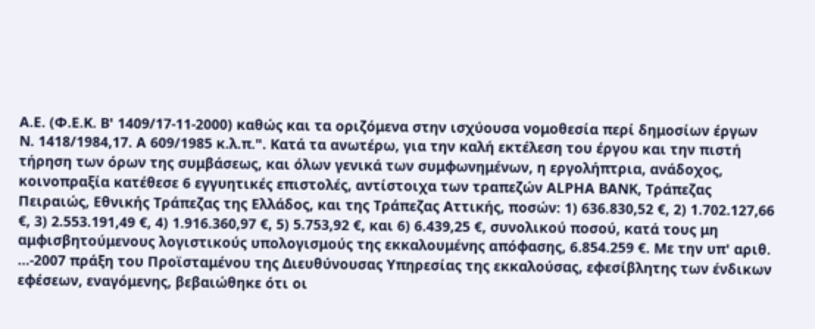Α.Ε. (Φ.Ε.Κ. Β' 1409/17-11-2000) καθώς και τα οριζόμενα στην ισχύουσα νομοθεσία περί δημοσίων έργων Ν. 1418/1984,17. Α 609/1985 κ.λ.π.". Κατά τα ανωτέρω, για την καλή εκτέλεση του έργου και την πιστή τήρηση των όρων της συμβάσεως, και όλων γενικά των συμφωνημένων, η εργολήπτρια, ανάδοχος, κοινοπραξία κατέθεσε 6 εγγυητικές επιστολές, αντίστοιχα των τραπεζών ΑLΡΗΑ ΒΑΝΚ, Τράπεζας Πειραιώς, Εθνικής Τράπεζας της Ελλάδος, και της Τράπεζας Αττικής, ποσών: 1) 636.830,52 €, 2) 1.702.127,66 €, 3) 2.553.191,49 €, 4) 1.916.360,97 €, 5) 5.753,92 €, και 6) 6.439,25 €, συνολικού ποσού, κατά τους μη αμφισβητούμενους λογιστικούς υπολογισμούς της εκκαλουμένης απόφασης, 6.854.259 €. Με την υπ' αριθ. ...-2007 πράξη του Προϊσταμένου της Διευθύνουσας Υπηρεσίας της εκκαλούσας, εφεσίβλητης των ένδικων εφέσεων, εναγόμενης, βεβαιώθηκε ότι οι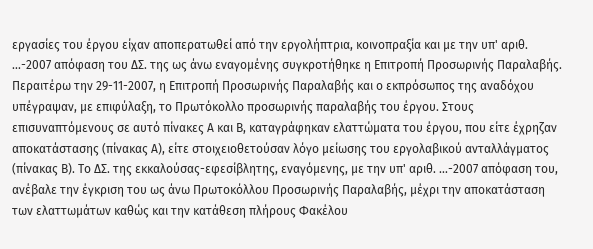εργασίες του έργου είχαν αποπερατωθεί από την εργολήπτρια, κοινοπραξία και με την υπ' αριθ. ...-2007 απόφαση του ΔΣ. της ως άνω εναγομένης συγκροτήθηκε η Επιτροπή Προσωρινής Παραλαβής.
Περαιτέρω την 29-11-2007, η Επιτροπή Προσωρινής Παραλαβής και ο εκπρόσωπος της αναδόχου υπέγραψαν, με επιφύλαξη, το Πρωτόκολλο προσωρινής παραλαβής του έργου. Στους επισυναπτόμενους σε αυτό πίνακες Α και Β, καταγράφηκαν ελαττώματα του έργου, που είτε έχρηζαν αποκατάστασης (πίνακας Α), είτε στοιχειοθετούσαν λόγο μείωσης του εργολαβικού ανταλλάγματος (πίνακας Β). Το ΔΣ. της εκκαλούσας-εφεσίβλητης, εναγόμενης, με την υπ' αριθ. ...-2007 απόφαση του, ανέβαλε την έγκριση του ως άνω Πρωτοκόλλου Προσωρινής Παραλαβής, μέχρι την αποκατάσταση των ελαττωμάτων καθώς και την κατάθεση πλήρους Φακέλου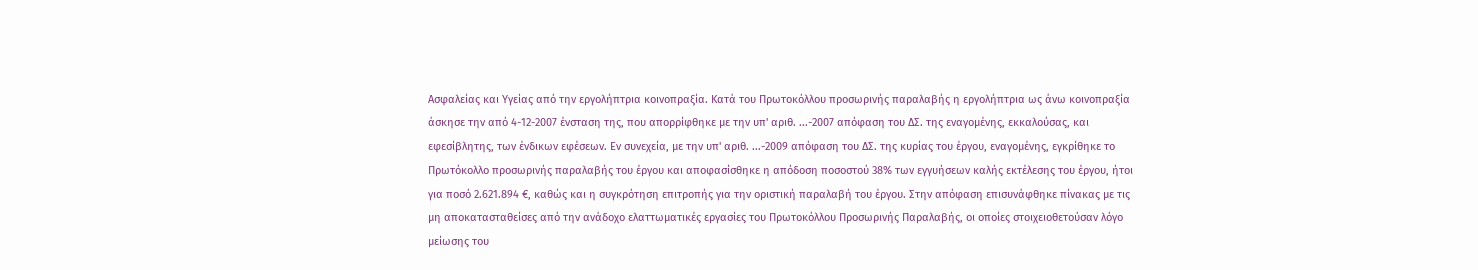Ασφαλείας και Υγείας από την εργολήπτρια κοινοπραξία. Κατά του Πρωτοκόλλου προσωρινής παραλαβής η εργολήπτρια ως άνω κοινοπραξία άσκησε την από 4-12-2007 ένσταση της, που απορρίφθηκε με την υπ' αριθ. ...-2007 απόφαση του ΔΣ. της εναγομένης, εκκαλούσας, και εφεσίβλητης, των ένδικων εφέσεων. Εν συνεχεία, με την υπ' αριθ. ...-2009 απόφαση του ΔΣ. της κυρίας του έργου, εναγομένης, εγκρίθηκε το Πρωτόκολλο προσωρινής παραλαβής του έργου και αποφασίσθηκε η απόδοση ποσοστού 38% των εγγυήσεων καλής εκτέλεσης του έργου, ήτοι για ποσό 2.621.894 €, καθώς και η συγκρότηση επιτροπής για την οριστική παραλαβή του έργου. Στην απόφαση επισυνάφθηκε πίνακας με τις μη αποκατασταθείσες από την ανάδοχο ελαττωματικές εργασίες του Πρωτοκόλλου Προσωρινής Παραλαβής, οι οποίες στοιχειοθετούσαν λόγο μείωσης του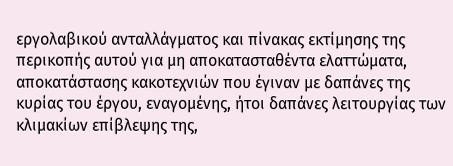εργολαβικού ανταλλάγματος και πίνακας εκτίμησης της περικοπής αυτού για μη αποκατασταθέντα ελαττώματα, αποκατάστασης κακοτεχνιών που έγιναν με δαπάνες της κυρίας του έργου, εναγομένης, ήτοι δαπάνες λειτουργίας των κλιμακίων επίβλεψης της,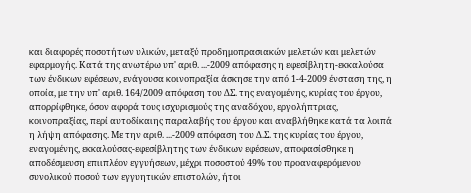και διαφορές ποσοτήτων υλικών, μεταξύ προδημοπρασιακών μελετών και μελετών εφαρμογής. Κατά της ανωτέρω υπ' αριθ. ...-2009 απόφασης η εφεσίβλητη-εκκαλούσα των ένδικων εφέσεων, ενάγουσα κοινοπραξία άσκησε την από 1-4-2009 ένσταση της, η οποία, με την υπ' αριθ. 164/2009 απόφαση του ΔΣ. της εναγομένης, κυρίας του έργου, απορρίφθηκε, όσον αφορά τους ισχυρισμούς της αναδόχου, εργολήπτριας, κοινοπραξίας, περί αυτοδίκαιης παραλαβής του έργου και αναβλήθηκε κατά τα λοιπά η λήψη απόφασης. Με την αριθ. ...-2009 απόφαση του Δ.Σ. της κυρίας του έργου, εναγομένης, εκκαλούσας-εφεσίβλητης των ένδικων εφέσεων, αποφασίσθηκε η αποδέσμευση επιιπλέον εγγυήσεων, μέχρι ποσοστού 49% του προαναφερόμενου συνολικού ποσού των εγγυητικών επιστολών, ήτοι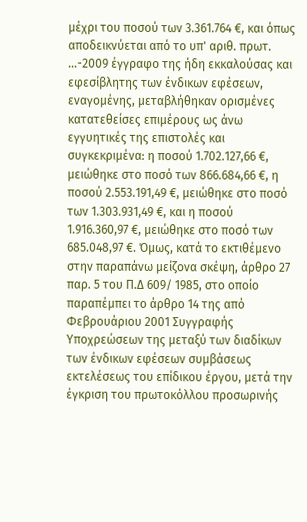μέχρι του ποσού των 3.361.764 €, και όπως αποδεικνύεται από το υπ' αριθ. πρωτ. ...-2009 έγγραφο της ήδη εκκαλούσας και εφεσίβλητης των ένδικων εφέσεων, εναγομένης, μεταβλήθηκαν ορισμένες κατατεθείσες επιμέρους ως άνω εγγυητικές της επιστολές και συγκεκριμένα: η ποσού 1.702.127,66 €, μειώθηκε στο ποσό των 866.684,66 €, η ποσού 2.553.191,49 €, μειώθηκε στο ποσό των 1.303.931,49 €, και η ποσού 1.916.360,97 €, μειώθηκε στο ποσό των 685.048,97 €. Όμως, κατά το εκτιθέμενο στην παραπάνω μείζονα σκέψη, άρθρο 27 παρ. 5 του Π.Δ 609/ 1985, στο οποίο παραπέμπει το άρθρο 14 της από Φεβρουάριου 2001 Συγγραφής Υποχρεώσεων της μεταξύ των διαδίκων των ένδικων εφέσεων συμβάσεως εκτελέσεως του επίδικου έργου, μετά την έγκριση του πρωτοκόλλου προσωρινής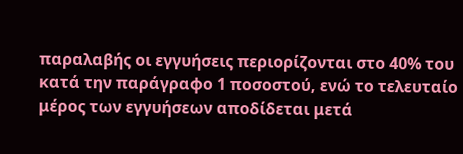παραλαβής οι εγγυήσεις περιορίζονται στο 40% του κατά την παράγραφο 1 ποσοστού, ενώ το τελευταίο μέρος των εγγυήσεων αποδίδεται μετά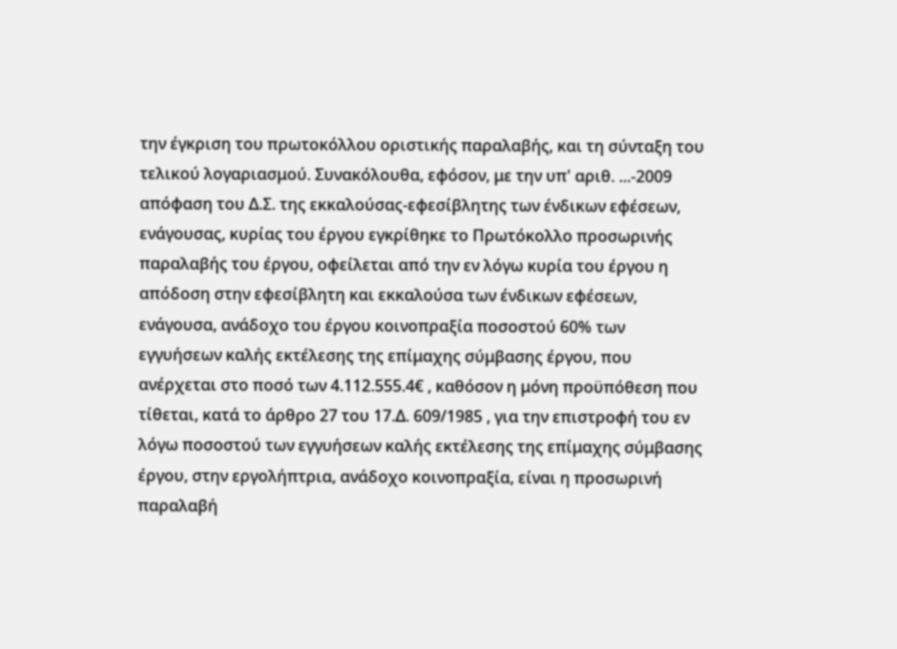την έγκριση του πρωτοκόλλου οριστικής παραλαβής, και τη σύνταξη του τελικού λογαριασμού. Συνακόλουθα, εφόσον, με την υπ' αριθ. ...-2009 απόφαση του Δ.Σ. της εκκαλούσας-εφεσίβλητης των ένδικων εφέσεων, ενάγουσας, κυρίας του έργου εγκρίθηκε το Πρωτόκολλο προσωρινής παραλαβής του έργου, οφείλεται από την εν λόγω κυρία του έργου η απόδοση στην εφεσίβλητη και εκκαλούσα των ένδικων εφέσεων, ενάγουσα, ανάδοχο του έργου κοινοπραξία ποσοστού 60% των εγγυήσεων καλής εκτέλεσης της επίμαχης σύμβασης έργου, που ανέρχεται στο ποσό των 4.112.555.4€ , καθόσον η μόνη προϋπόθεση που τίθεται, κατά το άρθρο 27 του 17.Δ. 609/1985 , για την επιστροφή του εν λόγω ποσοστού των εγγυήσεων καλής εκτέλεσης της επίμαχης σύμβασης έργου, στην εργολήπτρια, ανάδοχο κοινοπραξία, είναι η προσωρινή παραλαβή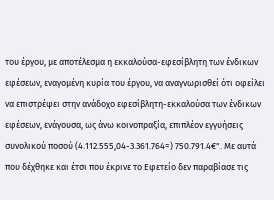του έργου, με αποτέλεσμα η εκκαλούσα-εφεσίβλητη των ένδικων εφέσεων, εναγομένη κυρία του έργου, να αναγνωρισθεί ότι οφείλει να επιστρέψει στην ανάδοχο εφεσίβλητη-εκκαλούσα των ένδικων εφέσεων, ενάγουσα, ως άνω κοινοπραξία, επιπλέον εγγυήσεις συνολικού ποσού (4.112.555,04-3.361.764=) 750.791.4€". Με αυτά που δέχθηκε και έτσι που έκρινε το Εφετείο δεν παραβίασε τις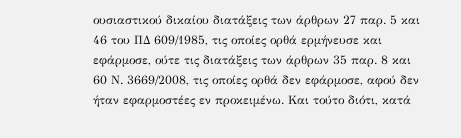ουσιαστικού δικαίου διατάξεις των άρθρων 27 παρ. 5 και 46 του ΠΔ 609/1985, τις οποίες ορθά ερμήνευσε και εφάρμοσε, ούτε τις διατάξεις των άρθρων 35 παρ. 8 και 60 Ν. 3669/2008, τις οποίες ορθά δεν εφάρμοσε, αφού δεν ήταν εφαρμοστέες εν προκειμένω. Και τούτο διότι, κατά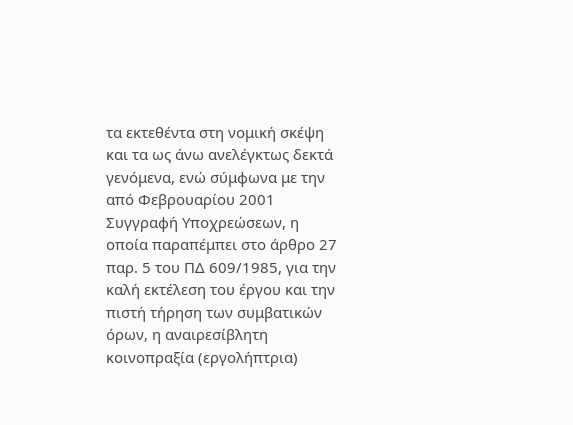τα εκτεθέντα στη νομική σκέψη και τα ως άνω ανελέγκτως δεκτά γενόμενα, ενώ σύμφωνα με την από Φεβρουαρίου 2001 Συγγραφή Υποχρεώσεων, η οποία παραπέμπει στο άρθρο 27 παρ. 5 του ΠΔ 609/1985, για την καλή εκτέλεση του έργου και την πιστή τήρηση των συμβατικών όρων, η αναιρεσίβλητη κοινοπραξία (εργολήπτρια)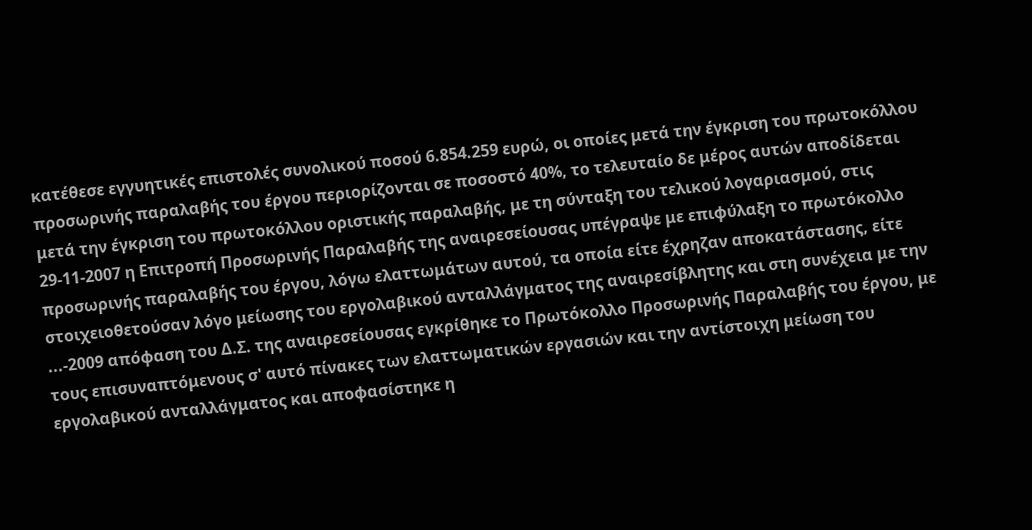κατέθεσε εγγυητικές επιστολές συνολικού ποσού 6.854.259 ευρώ, οι οποίες μετά την έγκριση του πρωτοκόλλου προσωρινής παραλαβής του έργου περιορίζονται σε ποσοστό 40%, το τελευταίο δε μέρος αυτών αποδίδεται μετά την έγκριση του πρωτοκόλλου οριστικής παραλαβής, με τη σύνταξη του τελικού λογαριασμού, στις 29-11-2007 η Επιτροπή Προσωρινής Παραλαβής της αναιρεσείουσας υπέγραψε με επιφύλαξη το πρωτόκολλο προσωρινής παραλαβής του έργου, λόγω ελαττωμάτων αυτού, τα οποία είτε έχρηζαν αποκατάστασης, είτε στοιχειοθετούσαν λόγο μείωσης του εργολαβικού ανταλλάγματος της αναιρεσίβλητης και στη συνέχεια με την ...-2009 απόφαση του Δ.Σ. της αναιρεσείουσας εγκρίθηκε το Πρωτόκολλο Προσωρινής Παραλαβής του έργου, με τους επισυναπτόμενους σ' αυτό πίνακες των ελαττωματικών εργασιών και την αντίστοιχη μείωση του εργολαβικού ανταλλάγματος και αποφασίστηκε η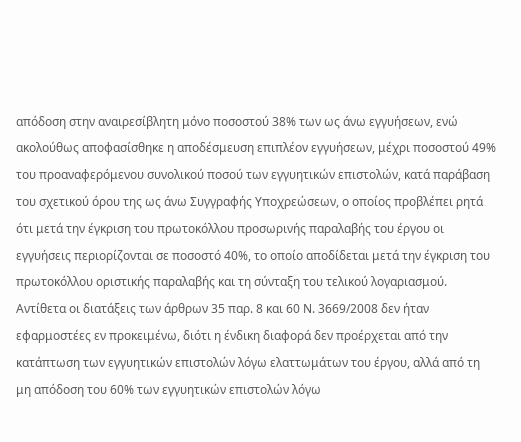απόδοση στην αναιρεσίβλητη μόνο ποσοστού 38% των ως άνω εγγυήσεων, ενώ ακολούθως αποφασίσθηκε η αποδέσμευση επιπλέον εγγυήσεων, μέχρι ποσοστού 49% του προαναφερόμενου συνολικού ποσού των εγγυητικών επιστολών, κατά παράβαση του σχετικού όρου της ως άνω Συγγραφής Υποχρεώσεων, ο οποίος προβλέπει ρητά ότι μετά την έγκριση του πρωτοκόλλου προσωρινής παραλαβής του έργου οι εγγυήσεις περιορίζονται σε ποσοστό 40%, το οποίο αποδίδεται μετά την έγκριση του πρωτοκόλλου οριστικής παραλαβής και τη σύνταξη του τελικού λογαριασμού. Αντίθετα οι διατάξεις των άρθρων 35 παρ. 8 και 60 Ν. 3669/2008 δεν ήταν εφαρμοστέες εν προκειμένω, διότι η ένδικη διαφορά δεν προέρχεται από την κατάπτωση των εγγυητικών επιστολών λόγω ελαττωμάτων του έργου, αλλά από τη μη απόδοση του 60% των εγγυητικών επιστολών λόγω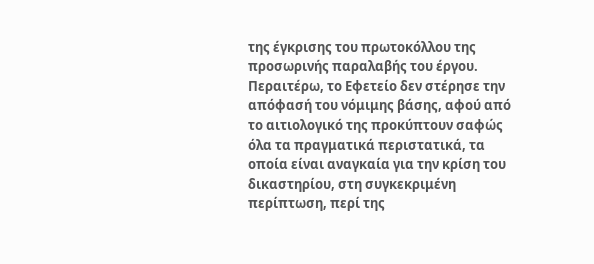της έγκρισης του πρωτοκόλλου της προσωρινής παραλαβής του έργου.
Περαιτέρω, το Εφετείο δεν στέρησε την απόφασή του νόμιμης βάσης, αφού από το αιτιολογικό της προκύπτουν σαφώς όλα τα πραγματικά περιστατικά, τα οποία είναι αναγκαία για την κρίση του δικαστηρίου, στη συγκεκριμένη περίπτωση, περί της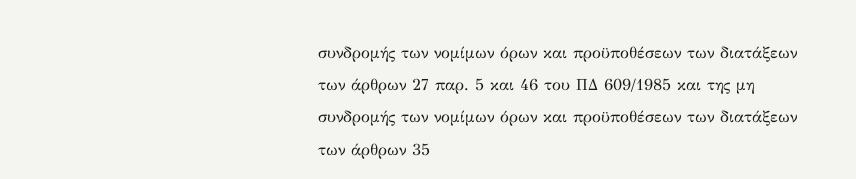συνδρομής των νομίμων όρων και προϋποθέσεων των διατάξεων των άρθρων 27 παρ. 5 και 46 του ΠΔ 609/1985 και της μη συνδρομής των νομίμων όρων και προϋποθέσεων των διατάξεων των άρθρων 35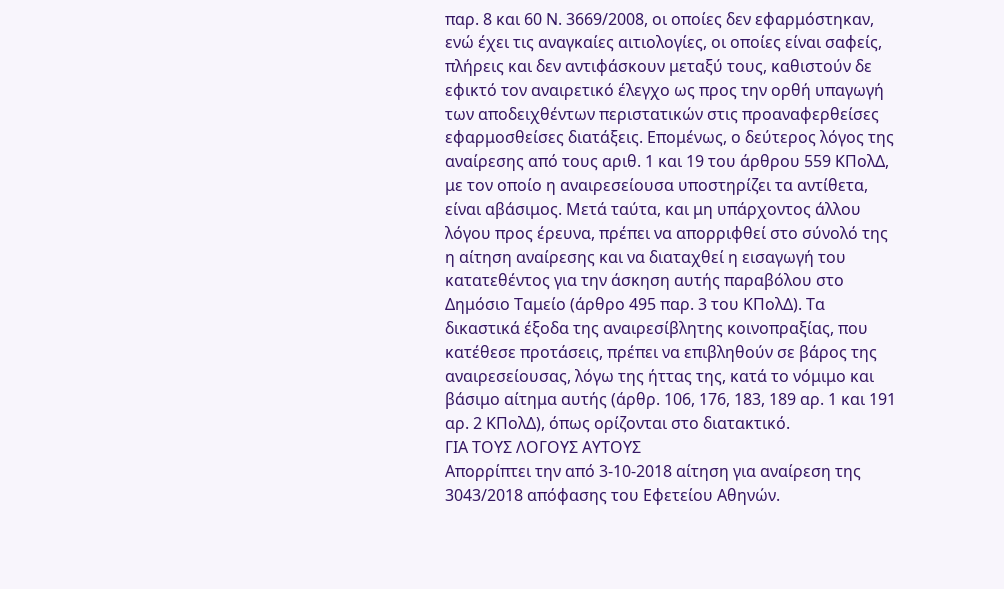παρ. 8 και 60 Ν. 3669/2008, οι οποίες δεν εφαρμόστηκαν, ενώ έχει τις αναγκαίες αιτιολογίες, οι οποίες είναι σαφείς, πλήρεις και δεν αντιφάσκουν μεταξύ τους, καθιστούν δε εφικτό τον αναιρετικό έλεγχο ως προς την ορθή υπαγωγή των αποδειχθέντων περιστατικών στις προαναφερθείσες εφαρμοσθείσες διατάξεις. Επομένως, ο δεύτερος λόγος της αναίρεσης από τους αριθ. 1 και 19 του άρθρου 559 ΚΠολΔ, με τον οποίο η αναιρεσείουσα υποστηρίζει τα αντίθετα, είναι αβάσιμος. Μετά ταύτα, και μη υπάρχοντος άλλου λόγου προς έρευνα, πρέπει να απορριφθεί στο σύνολό της η αίτηση αναίρεσης και να διαταχθεί η εισαγωγή του κατατεθέντος για την άσκηση αυτής παραβόλου στο Δημόσιο Ταμείο (άρθρο 495 παρ. 3 του ΚΠολΔ). Τα δικαστικά έξοδα της αναιρεσίβλητης κοινοπραξίας, που κατέθεσε προτάσεις, πρέπει να επιβληθούν σε βάρος της αναιρεσείουσας, λόγω της ήττας της, κατά το νόμιμο και βάσιμο αίτημα αυτής (άρθρ. 106, 176, 183, 189 αρ. 1 και 191 αρ. 2 ΚΠολΔ), όπως ορίζονται στο διατακτικό.
ΓΙΑ ΤΟΥΣ ΛΟΓΟΥΣ ΑΥΤΟΥΣ
Απορρίπτει την από 3-10-2018 αίτηση για αναίρεση της 3043/2018 απόφασης του Εφετείου Αθηνών.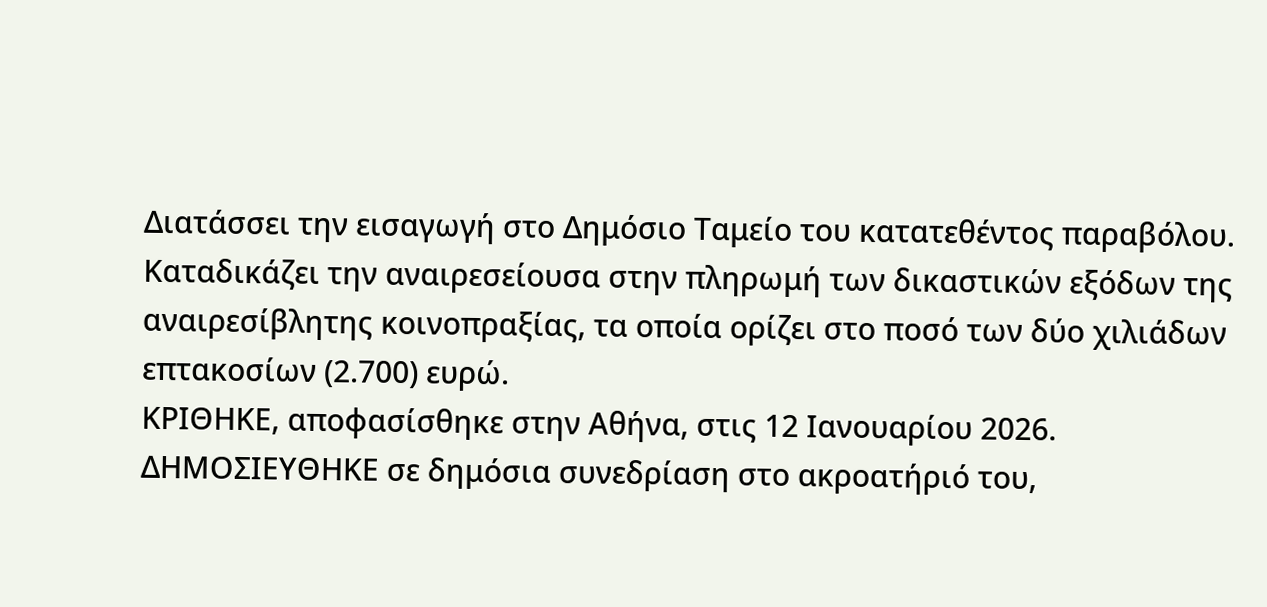Διατάσσει την εισαγωγή στο Δημόσιο Ταμείο του κατατεθέντος παραβόλου.
Καταδικάζει την αναιρεσείουσα στην πληρωμή των δικαστικών εξόδων της αναιρεσίβλητης κοινοπραξίας, τα οποία ορίζει στο ποσό των δύο χιλιάδων επτακοσίων (2.700) ευρώ.
ΚΡΙΘΗΚΕ, αποφασίσθηκε στην Αθήνα, στις 12 Ιανουαρίου 2026.
ΔΗΜΟΣΙΕΥΘΗΚΕ σε δημόσια συνεδρίαση στο ακροατήριό του,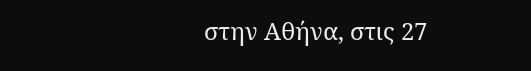στην Αθήνα, στις 27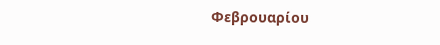Φεβρουαρίου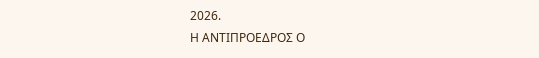2026.
Η ΑΝΤΙΠΡΟΕΔΡΟΣ Ο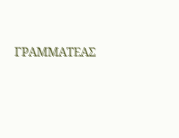ΓΡΑΜΜΑΤΕΑΣ